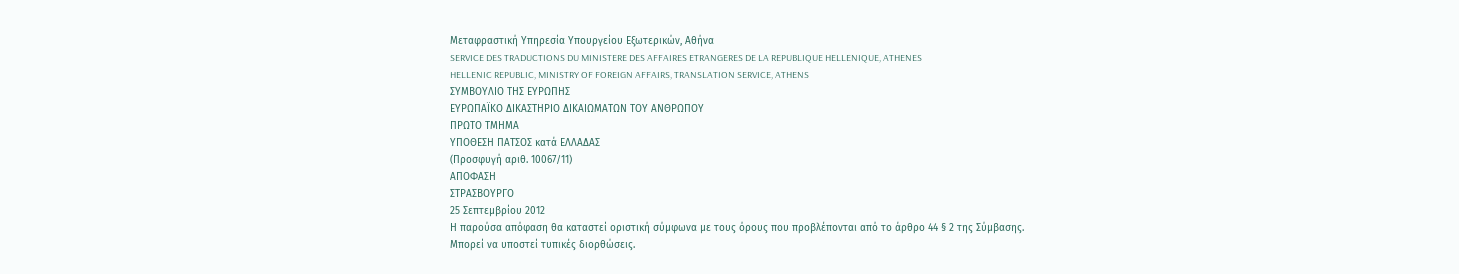Μεταφραστική Υπηρεσία Υπουργείου Εξωτερικών, Αθήνα
SERVICE DES TRADUCTIONS DU MINISTERE DES AFFAIRES ETRANGERES DE LA REPUBLIQUE HELLENIQUE, ATHENES
HELLENIC REPUBLIC, MINISTRY OF FOREIGN AFFAIRS, TRANSLATION SERVICE, ATHENS
ΣΥΜΒΟΥΛΙΟ ΤΗΣ ΕΥΡΩΠΗΣ
ΕΥΡΩΠΑΪΚΟ ΔΙΚΑΣΤΗΡΙΟ ΔΙΚΑΙΩΜΑΤΩΝ ΤΟΥ ΑΝΘΡΩΠΟΥ
ΠΡΩΤΟ ΤΜΗΜΑ
ΥΠΟΘΕΣΗ ΠΑΤΣΟΣ κατά ΕΛΛΑΔΑΣ
(Προσφυγή αριθ. 10067/11)
ΑΠΟΦΑΣΗ
ΣΤΡΑΣΒΟΥΡΓΟ
25 Σεπτεμβρίου 2012
Η παρούσα απόφαση θα καταστεί οριστική σύμφωνα με τους όρους που προβλέπονται από το άρθρο 44 § 2 της Σύμβασης. Μπορεί να υποστεί τυπικές διορθώσεις.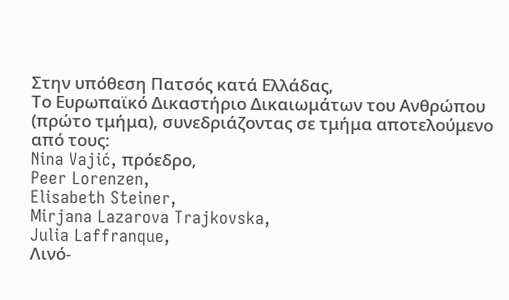Στην υπόθεση Πατσός κατά Ελλάδας,
Το Ευρωπαϊκό Δικαστήριο Δικαιωμάτων του Ανθρώπου (πρώτο τμήμα), συνεδριάζοντας σε τμήμα αποτελούμενο από τους:
Nina Vajić, πρόεδρο,
Peer Lorenzen,
Elisabeth Steiner,
Mirjana Lazarova Trajkovska,
Julia Laffranque,
Λινό-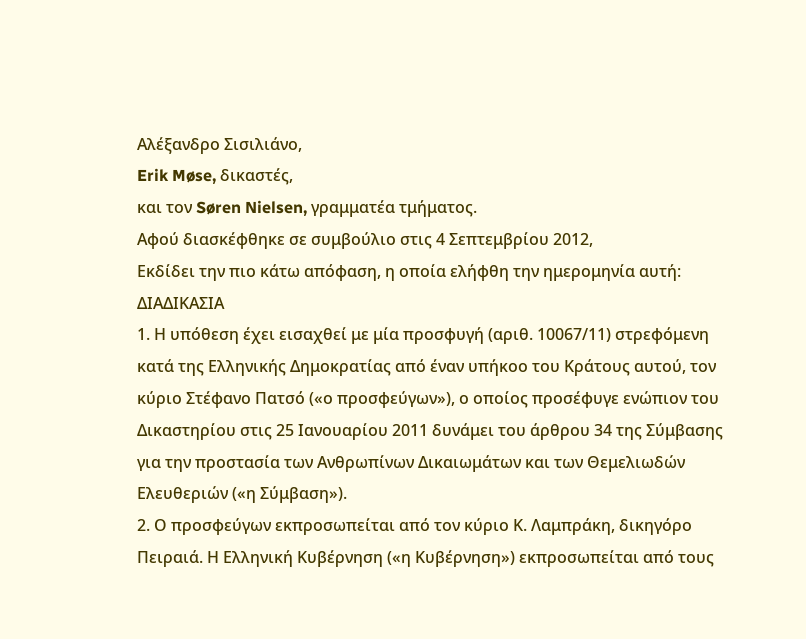Αλέξανδρο Σισιλιάνο,
Erik Møse, δικαστές,
και τον Søren Nielsen, γραμματέα τμήματος.
Αφού διασκέφθηκε σε συμβούλιο στις 4 Σεπτεμβρίου 2012,
Εκδίδει την πιο κάτω απόφαση, η οποία ελήφθη την ημερομηνία αυτή:
ΔΙΑΔΙΚΑΣΙΑ
1. Η υπόθεση έχει εισαχθεί με μία προσφυγή (αριθ. 10067/11) στρεφόμενη κατά της Ελληνικής Δημοκρατίας από έναν υπήκοο του Κράτους αυτού, τον κύριο Στέφανο Πατσό («ο προσφεύγων»), ο οποίος προσέφυγε ενώπιον του Δικαστηρίου στις 25 Ιανουαρίου 2011 δυνάμει του άρθρου 34 της Σύμβασης για την προστασία των Ανθρωπίνων Δικαιωμάτων και των Θεμελιωδών Ελευθεριών («η Σύμβαση»).
2. Ο προσφεύγων εκπροσωπείται από τον κύριο Κ. Λαμπράκη, δικηγόρο Πειραιά. Η Ελληνική Κυβέρνηση («η Κυβέρνηση») εκπροσωπείται από τους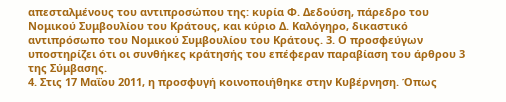απεσταλμένους του αντιπροσώπου της: κυρία Φ. Δεδούση, πάρεδρο του Νομικού Συμβουλίου του Κράτους, και κύριο Δ. Καλόγηρο, δικαστικό αντιπρόσωπο του Νομικού Συμβουλίου του Κράτους. 3. Ο προσφεύγων υποστηρίζει ότι οι συνθήκες κράτησής του επέφεραν παραβίαση του άρθρου 3 της Σύμβασης.
4. Στις 17 Μαΐου 2011, η προσφυγή κοινοποιήθηκε στην Κυβέρνηση. Όπως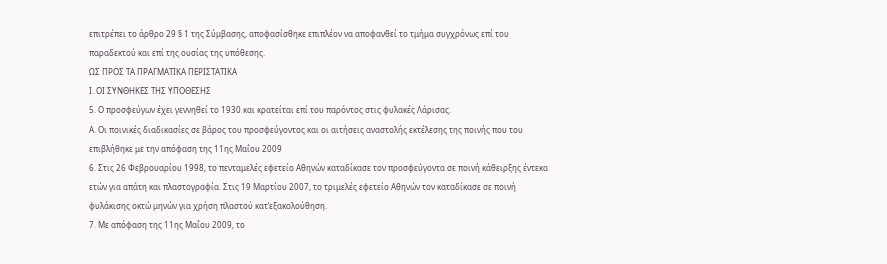επιτρέπει το άρθρο 29 § 1 της Σύμβασης, αποφασίσθηκε επιπλέον να αποφανθεί το τμήμα συγχρόνως επί του παραδεκτού και επί της ουσίας της υπόθεσης.
ΩΣ ΠΡΟΣ ΤΑ ΠΡΑΓΜΑΤΙΚΑ ΠΕΡΙΣΤΑΤΙΚΑ
Ι. ΟΙ ΣΥΝΘΗΚΕΣ ΤΗΣ ΥΠΟΘΕΣΗΣ
5. Ο προσφεύγων έχει γεννηθεί το 1930 και κρατείται επί του παρόντος στις φυλακές Λάρισας.
Α. Οι ποινικές διαδικασίες σε βάρος του προσφεύγοντος και οι αιτήσεις αναστολής εκτέλεσης της ποινής που του επιβλήθηκε με την απόφαση της 11ης Μαΐου 2009
6. Στις 26 Φεβρουαρίου 1998, το πενταμελές εφετείο Αθηνών καταδίκασε τον προσφεύγοντα σε ποινή κάθειρξης έντεκα ετών για απάτη και πλαστογραφία. Στις 19 Μαρτίου 2007, το τριμελές εφετείο Αθηνών τον καταδίκασε σε ποινή φυλάκισης οκτώ μηνών για χρήση πλαστού κατ’εξακολούθηση.
7. Με απόφαση της 11ης Μαΐου 2009, το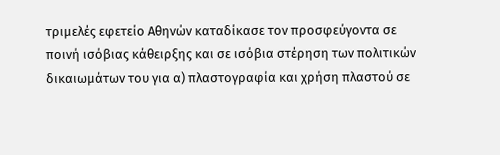τριμελές εφετείο Αθηνών καταδίκασε τον προσφεύγοντα σε ποινή ισόβιας κάθειρξης και σε ισόβια στέρηση των πολιτικών δικαιωμάτων του για α) πλαστογραφία και χρήση πλαστού σε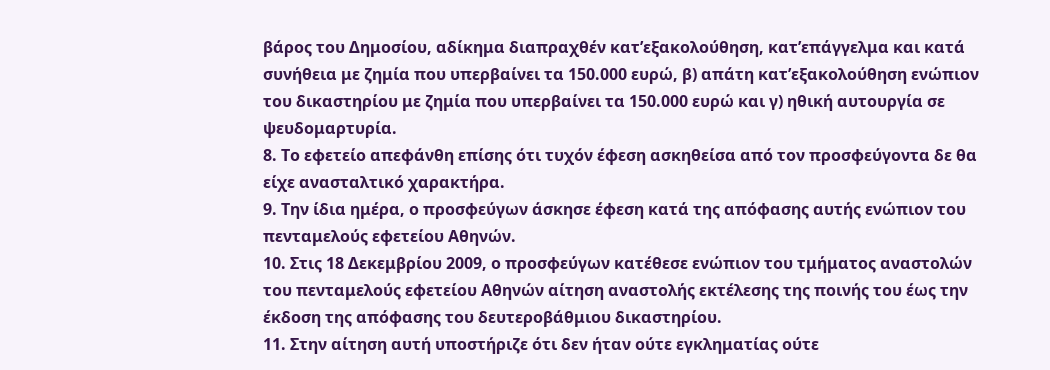βάρος του Δημοσίου, αδίκημα διαπραχθέν κατ’εξακολούθηση, κατ’επάγγελμα και κατά συνήθεια με ζημία που υπερβαίνει τα 150.000 ευρώ, β) απάτη κατ’εξακολούθηση ενώπιον του δικαστηρίου με ζημία που υπερβαίνει τα 150.000 ευρώ και γ) ηθική αυτουργία σε ψευδομαρτυρία.
8. Το εφετείο απεφάνθη επίσης ότι τυχόν έφεση ασκηθείσα από τον προσφεύγοντα δε θα είχε ανασταλτικό χαρακτήρα.
9. Την ίδια ημέρα, ο προσφεύγων άσκησε έφεση κατά της απόφασης αυτής ενώπιον του πενταμελούς εφετείου Αθηνών.
10. Στις 18 Δεκεμβρίου 2009, ο προσφεύγων κατέθεσε ενώπιον του τμήματος αναστολών του πενταμελούς εφετείου Αθηνών αίτηση αναστολής εκτέλεσης της ποινής του έως την έκδοση της απόφασης του δευτεροβάθμιου δικαστηρίου.
11. Στην αίτηση αυτή υποστήριζε ότι δεν ήταν ούτε εγκληματίας ούτε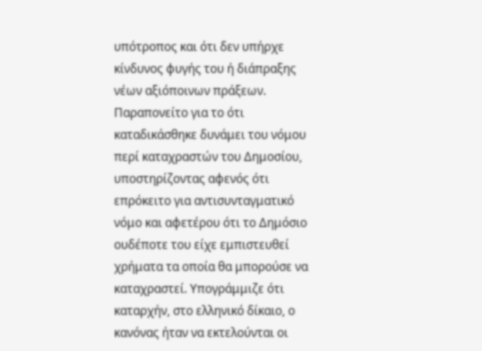υπότροπος και ότι δεν υπήρχε κίνδυνος φυγής του ή διάπραξης νέων αξιόποινων πράξεων. Παραπονείτο για το ότι καταδικάσθηκε δυνάμει του νόμου περί καταχραστών του Δημοσίου, υποστηρίζοντας αφενός ότι επρόκειτο για αντισυνταγματικό νόμο και αφετέρου ότι το Δημόσιο ουδέποτε του είχε εμπιστευθεί χρήματα τα οποία θα μπορούσε να καταχραστεί. Υπογράμμιζε ότι καταρχήν, στο ελληνικό δίκαιο, ο κανόνας ήταν να εκτελούνται οι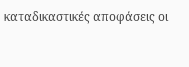καταδικαστικές αποφάσεις οι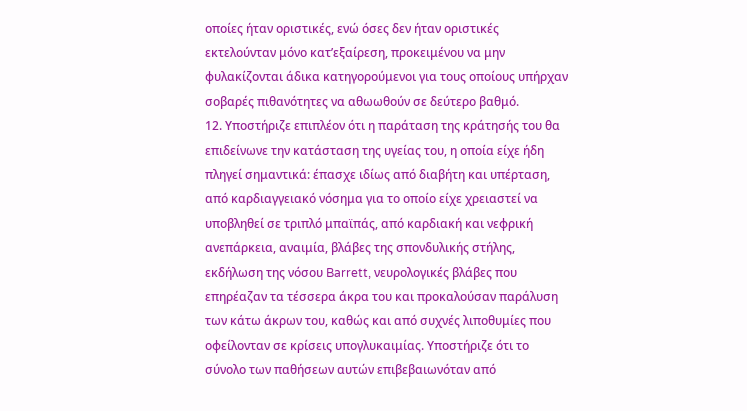οποίες ήταν οριστικές, ενώ όσες δεν ήταν οριστικές εκτελούνταν μόνο κατ’εξαίρεση, προκειμένου να μην φυλακίζονται άδικα κατηγορούμενοι για τους οποίους υπήρχαν σοβαρές πιθανότητες να αθωωθούν σε δεύτερο βαθμό.
12. Υποστήριζε επιπλέον ότι η παράταση της κράτησής του θα επιδείνωνε την κατάσταση της υγείας του, η οποία είχε ήδη πληγεί σημαντικά: έπασχε ιδίως από διαβήτη και υπέρταση, από καρδιαγγειακό νόσημα για το οποίο είχε χρειαστεί να υποβληθεί σε τριπλό μπαϊπάς, από καρδιακή και νεφρική ανεπάρκεια, αναιμία, βλάβες της σπονδυλικής στήλης, εκδήλωση της νόσου Barrett, νευρολογικές βλάβες που επηρέαζαν τα τέσσερα άκρα του και προκαλούσαν παράλυση των κάτω άκρων του, καθώς και από συχνές λιποθυμίες που οφείλονταν σε κρίσεις υπογλυκαιμίας. Υποστήριζε ότι το σύνολο των παθήσεων αυτών επιβεβαιωνόταν από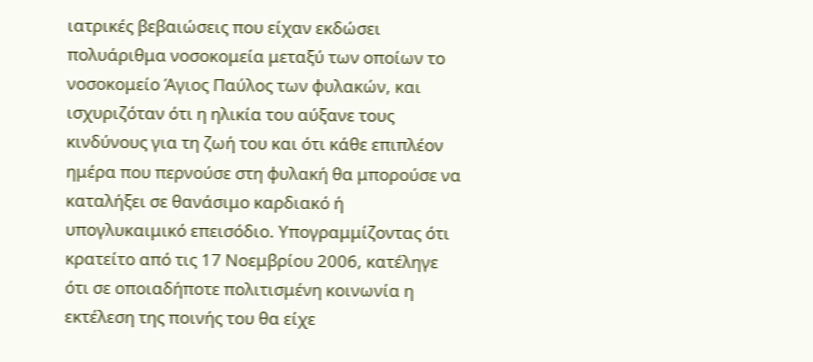ιατρικές βεβαιώσεις που είχαν εκδώσει πολυάριθμα νοσοκομεία μεταξύ των οποίων το νοσοκομείο Άγιος Παύλος των φυλακών, και ισχυριζόταν ότι η ηλικία του αύξανε τους κινδύνους για τη ζωή του και ότι κάθε επιπλέον ημέρα που περνούσε στη φυλακή θα μπορούσε να καταλήξει σε θανάσιμο καρδιακό ή υπογλυκαιμικό επεισόδιο. Υπογραμμίζοντας ότι κρατείτο από τις 17 Νοεμβρίου 2006, κατέληγε ότι σε οποιαδήποτε πολιτισμένη κοινωνία η εκτέλεση της ποινής του θα είχε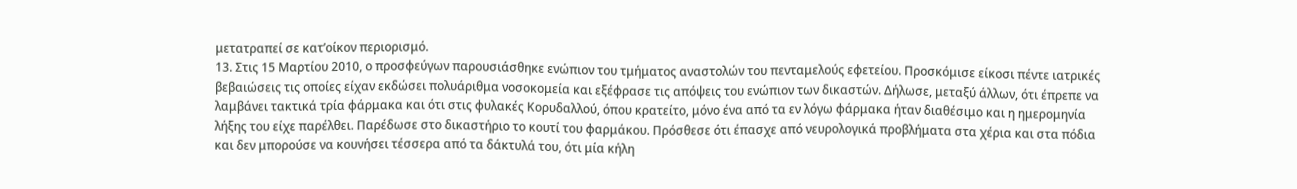μετατραπεί σε κατ’οίκον περιορισμό.
13. Στις 15 Μαρτίου 2010, ο προσφεύγων παρουσιάσθηκε ενώπιον του τμήματος αναστολών του πενταμελούς εφετείου. Προσκόμισε είκοσι πέντε ιατρικές βεβαιώσεις τις οποίες είχαν εκδώσει πολυάριθμα νοσοκομεία και εξέφρασε τις απόψεις του ενώπιον των δικαστών. Δήλωσε, μεταξύ άλλων, ότι έπρεπε να λαμβάνει τακτικά τρία φάρμακα και ότι στις φυλακές Κορυδαλλού, όπου κρατείτο, μόνο ένα από τα εν λόγω φάρμακα ήταν διαθέσιμο και η ημερομηνία λήξης του είχε παρέλθει. Παρέδωσε στο δικαστήριο το κουτί του φαρμάκου. Πρόσθεσε ότι έπασχε από νευρολογικά προβλήματα στα χέρια και στα πόδια και δεν μπορούσε να κουνήσει τέσσερα από τα δάκτυλά του, ότι μία κήλη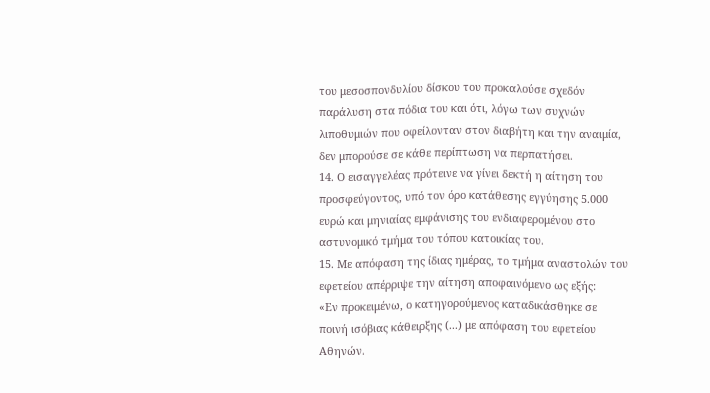του μεσοσπονδυλίου δίσκου του προκαλούσε σχεδόν παράλυση στα πόδια του και ότι, λόγω των συχνών λιποθυμιών που οφείλονταν στον διαβήτη και την αναιμία, δεν μπορούσε σε κάθε περίπτωση να περπατήσει.
14. Ο εισαγγελέας πρότεινε να γίνει δεκτή η αίτηση του προσφεύγοντος, υπό τον όρο κατάθεσης εγγύησης 5.000 ευρώ και μηνιαίας εμφάνισης του ενδιαφερομένου στο αστυνομικό τμήμα του τόπου κατοικίας του.
15. Με απόφαση της ίδιας ημέρας, το τμήμα αναστολών του εφετείου απέρριψε την αίτηση αποφαινόμενο ως εξής:
«Εν προκειμένω, ο κατηγορούμενος καταδικάσθηκε σε ποινή ισόβιας κάθειρξης (...) με απόφαση του εφετείου Αθηνών.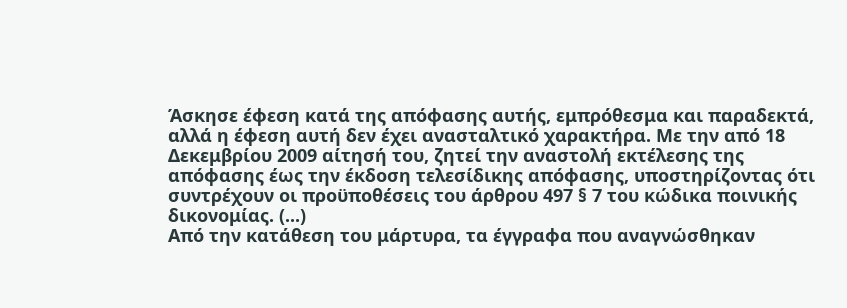Άσκησε έφεση κατά της απόφασης αυτής, εμπρόθεσμα και παραδεκτά, αλλά η έφεση αυτή δεν έχει ανασταλτικό χαρακτήρα. Με την από 18 Δεκεμβρίου 2009 αίτησή του, ζητεί την αναστολή εκτέλεσης της απόφασης έως την έκδοση τελεσίδικης απόφασης, υποστηρίζοντας ότι συντρέχουν οι προϋποθέσεις του άρθρου 497 § 7 του κώδικα ποινικής δικονομίας. (...)
Από την κατάθεση του μάρτυρα, τα έγγραφα που αναγνώσθηκαν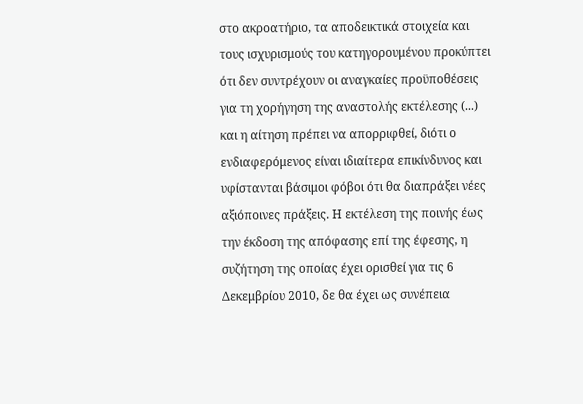στο ακροατήριο, τα αποδεικτικά στοιχεία και τους ισχυρισμούς του κατηγορουμένου προκύπτει ότι δεν συντρέχουν οι αναγκαίες προϋποθέσεις για τη χορήγηση της αναστολής εκτέλεσης (...) και η αίτηση πρέπει να απορριφθεί, διότι ο ενδιαφερόμενος είναι ιδιαίτερα επικίνδυνος και υφίστανται βάσιμοι φόβοι ότι θα διαπράξει νέες αξιόποινες πράξεις. Η εκτέλεση της ποινής έως την έκδοση της απόφασης επί της έφεσης, η συζήτηση της οποίας έχει ορισθεί για τις 6 Δεκεμβρίου 2010, δε θα έχει ως συνέπεια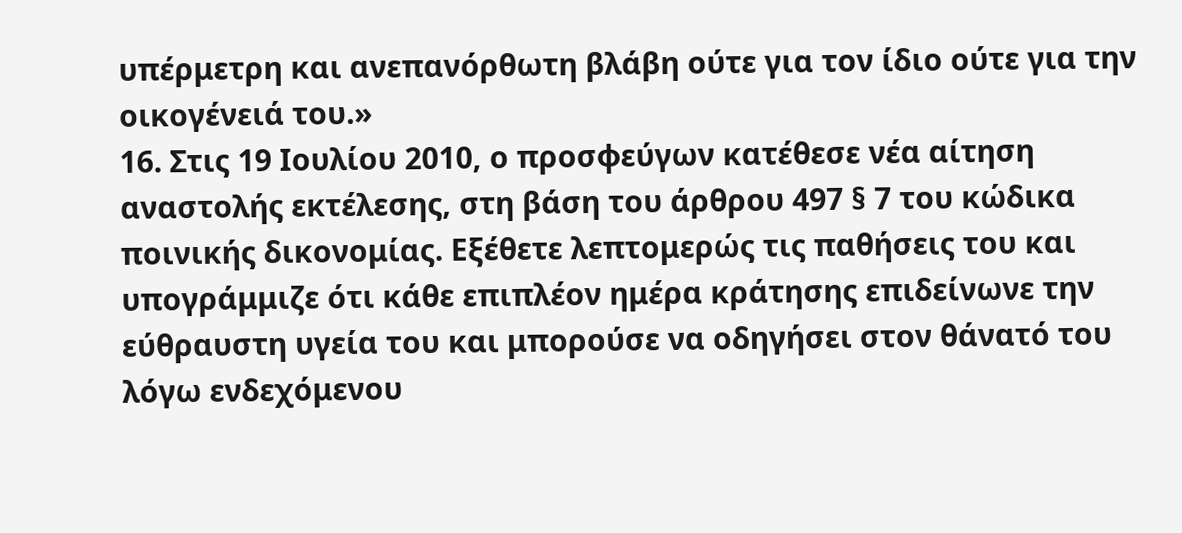υπέρμετρη και ανεπανόρθωτη βλάβη ούτε για τον ίδιο ούτε για την οικογένειά του.»
16. Στις 19 Ιουλίου 2010, ο προσφεύγων κατέθεσε νέα αίτηση αναστολής εκτέλεσης, στη βάση του άρθρου 497 § 7 του κώδικα ποινικής δικονομίας. Εξέθετε λεπτομερώς τις παθήσεις του και υπογράμμιζε ότι κάθε επιπλέον ημέρα κράτησης επιδείνωνε την εύθραυστη υγεία του και μπορούσε να οδηγήσει στον θάνατό του λόγω ενδεχόμενου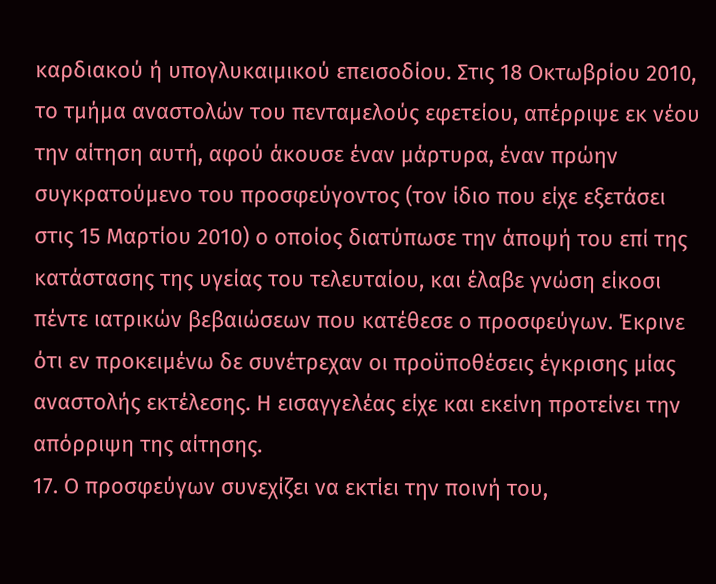καρδιακού ή υπογλυκαιμικού επεισοδίου. Στις 18 Οκτωβρίου 2010, το τμήμα αναστολών του πενταμελούς εφετείου, απέρριψε εκ νέου την αίτηση αυτή, αφού άκουσε έναν μάρτυρα, έναν πρώην συγκρατούμενο του προσφεύγοντος (τον ίδιο που είχε εξετάσει στις 15 Μαρτίου 2010) ο οποίος διατύπωσε την άποψή του επί της κατάστασης της υγείας του τελευταίου, και έλαβε γνώση είκοσι πέντε ιατρικών βεβαιώσεων που κατέθεσε ο προσφεύγων. Έκρινε ότι εν προκειμένω δε συνέτρεχαν οι προϋποθέσεις έγκρισης μίας αναστολής εκτέλεσης. Η εισαγγελέας είχε και εκείνη προτείνει την απόρριψη της αίτησης.
17. Ο προσφεύγων συνεχίζει να εκτίει την ποινή του,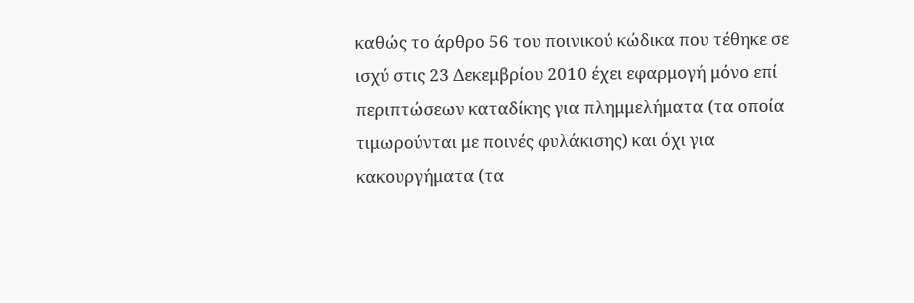καθώς το άρθρο 56 του ποινικού κώδικα που τέθηκε σε ισχύ στις 23 Δεκεμβρίου 2010 έχει εφαρμογή μόνο επί περιπτώσεων καταδίκης για πλημμελήματα (τα οποία τιμωρούνται με ποινές φυλάκισης) και όχι για κακουργήματα (τα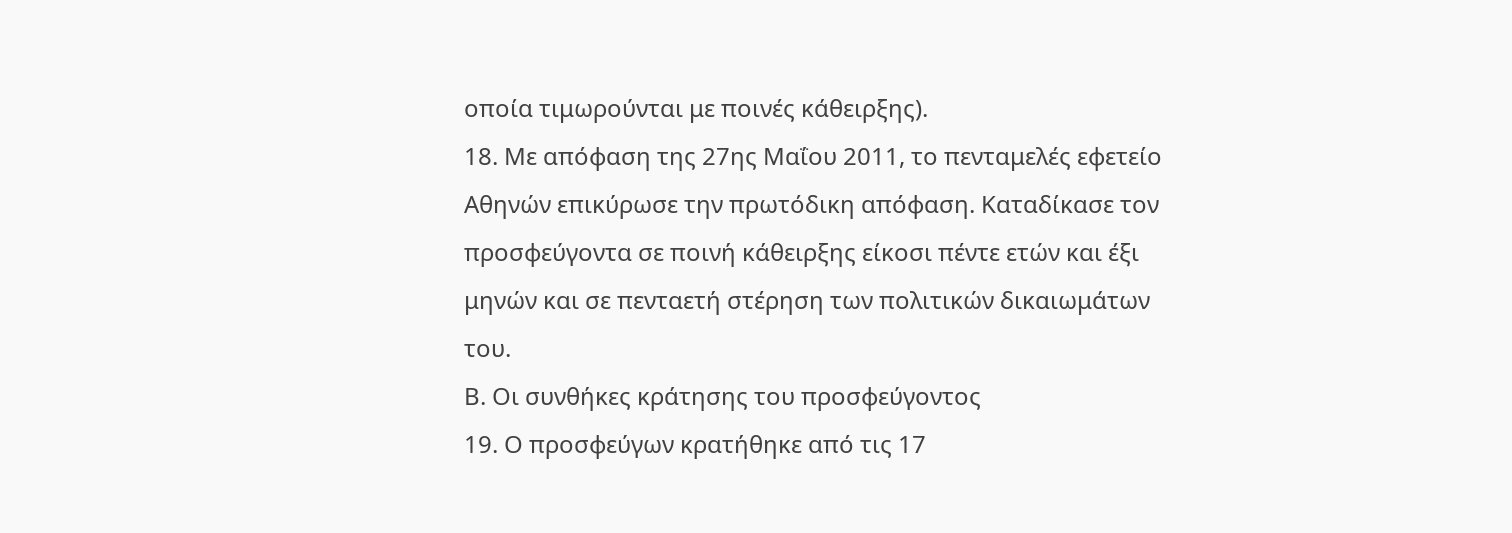οποία τιμωρούνται με ποινές κάθειρξης).
18. Με απόφαση της 27ης Μαΐου 2011, το πενταμελές εφετείο Αθηνών επικύρωσε την πρωτόδικη απόφαση. Καταδίκασε τον προσφεύγοντα σε ποινή κάθειρξης είκοσι πέντε ετών και έξι μηνών και σε πενταετή στέρηση των πολιτικών δικαιωμάτων του.
Β. Οι συνθήκες κράτησης του προσφεύγοντος
19. Ο προσφεύγων κρατήθηκε από τις 17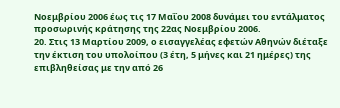Νοεμβρίου 2006 έως τις 17 Μαΐου 2008 δυνάμει του εντάλματος προσωρινής κράτησης της 22ας Νοεμβρίου 2006.
20. Στις 13 Μαρτίου 2009, ο εισαγγελέας εφετών Αθηνών διέταξε την έκτιση του υπολοίπου (3 έτη, 5 μήνες και 21 ημέρες) της επιβληθείσας με την από 26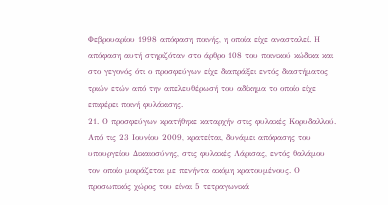Φεβρουαρίου 1998 απόφαση ποινής, η οποία είχε ανασταλεί. Η απόφαση αυτή στηριζόταν στο άρθρο 108 του ποινικού κώδικα και στο γεγονός ότι ο προσφεύγων είχε διαπράξει εντός διαστήματος τριών ετών από την απελευθέρωσή του αδίκημα το οποίο είχε επιφέρει ποινή φυλάκισης.
21. Ο προσφεύγων κρατήθηκε καταρχήν στις φυλακές Κορυδαλλού. Από τις 23 Ιουνίου 2009, κρατείται, δυνάμει απόφασης του υπουργείου Δικαιοσύνης, στις φυλακές Λάρισας, εντός θαλάμου τον οποίο μοιράζεται με πενήντα ακόμη κρατουμένους. Ο προσωπικός χώρος του είναι 5 τετραγωνικά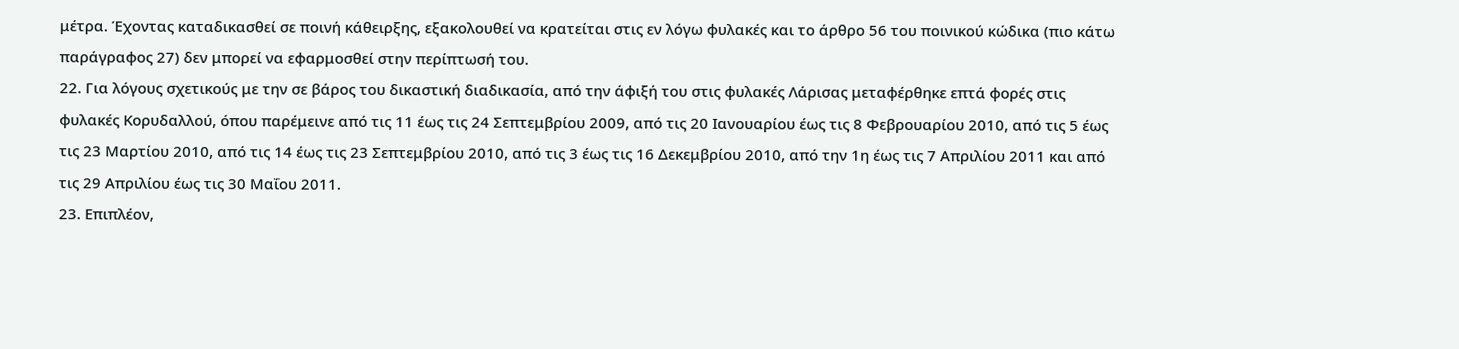μέτρα. Έχοντας καταδικασθεί σε ποινή κάθειρξης, εξακολουθεί να κρατείται στις εν λόγω φυλακές και το άρθρο 56 του ποινικού κώδικα (πιο κάτω παράγραφος 27) δεν μπορεί να εφαρμοσθεί στην περίπτωσή του.
22. Για λόγους σχετικούς με την σε βάρος του δικαστική διαδικασία, από την άφιξή του στις φυλακές Λάρισας μεταφέρθηκε επτά φορές στις φυλακές Κορυδαλλού, όπου παρέμεινε από τις 11 έως τις 24 Σεπτεμβρίου 2009, από τις 20 Ιανουαρίου έως τις 8 Φεβρουαρίου 2010, από τις 5 έως τις 23 Μαρτίου 2010, από τις 14 έως τις 23 Σεπτεμβρίου 2010, από τις 3 έως τις 16 Δεκεμβρίου 2010, από την 1η έως τις 7 Απριλίου 2011 και από τις 29 Απριλίου έως τις 30 Μαΐου 2011.
23. Επιπλέον,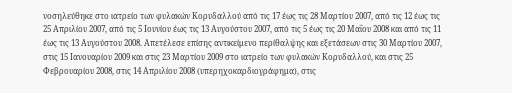νοσηλεύθηκε στο ιατρείο των φυλακών Κορυδαλλού από τις 17 έως τις 28 Μαρτίου 2007, από τις 12 έως τις 25 Απριλίου 2007, από τις 5 Ιουνίου έως τις 13 Αυγούστου 2007, από τις 5 έως τις 20 Μαΐου 2008 και από τις 11 έως τις 13 Αυγούστου 2008. Απετέλεσε επίσης αντικείμενο περίθαλψης και εξετάσεων στις 30 Μαρτίου 2007, στις 15 Ιανουαρίου 2009 και στις 23 Μαρτίου 2009 στο ιατρείο των φυλακών Κορυδαλλού, και στις 25 Φεβρουαρίου 2008, στις 14 Απριλίου 2008 (υπερηχοκαρδιογράφημα), στις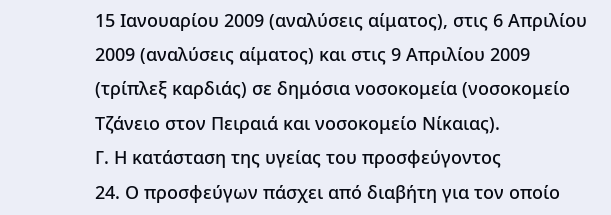15 Ιανουαρίου 2009 (αναλύσεις αίματος), στις 6 Απριλίου 2009 (αναλύσεις αίματος) και στις 9 Απριλίου 2009 (τρίπλεξ καρδιάς) σε δημόσια νοσοκομεία (νοσοκομείο Τζάνειο στον Πειραιά και νοσοκομείο Νίκαιας).
Γ. Η κατάσταση της υγείας του προσφεύγοντος
24. Ο προσφεύγων πάσχει από διαβήτη για τον οποίο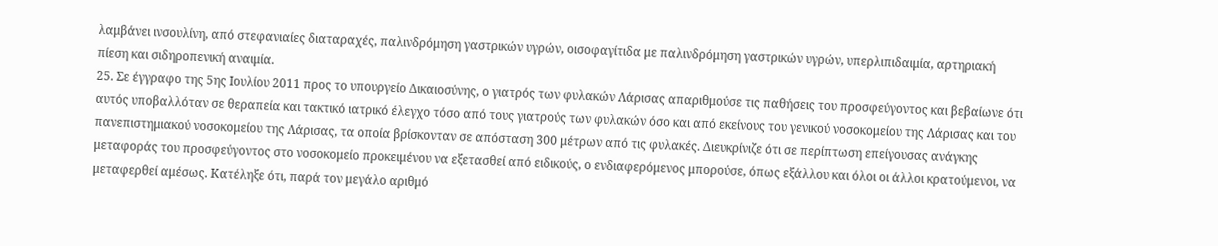λαμβάνει ινσουλίνη, από στεφανιαίες διαταραχές, παλινδρόμηση γαστρικών υγρών, οισοφαγίτιδα με παλινδρόμηση γαστρικών υγρών, υπερλιπιδαιμία, αρτηριακή πίεση και σιδηροπενική αναιμία.
25. Σε έγγραφο της 5ης Ιουλίου 2011 προς το υπουργείο Δικαιοσύνης, ο γιατρός των φυλακών Λάρισας απαριθμούσε τις παθήσεις του προσφεύγοντος και βεβαίωνε ότι αυτός υποβαλλόταν σε θεραπεία και τακτικό ιατρικό έλεγχο τόσο από τους γιατρούς των φυλακών όσο και από εκείνους του γενικού νοσοκομείου της Λάρισας και του πανεπιστημιακού νοσοκομείου της Λάρισας, τα οποία βρίσκονταν σε απόσταση 300 μέτρων από τις φυλακές. Διευκρίνιζε ότι σε περίπτωση επείγουσας ανάγκης μεταφοράς του προσφεύγοντος στο νοσοκομείο προκειμένου να εξετασθεί από ειδικούς, ο ενδιαφερόμενος μπορούσε, όπως εξάλλου και όλοι οι άλλοι κρατούμενοι, να μεταφερθεί αμέσως. Κατέληξε ότι, παρά τον μεγάλο αριθμό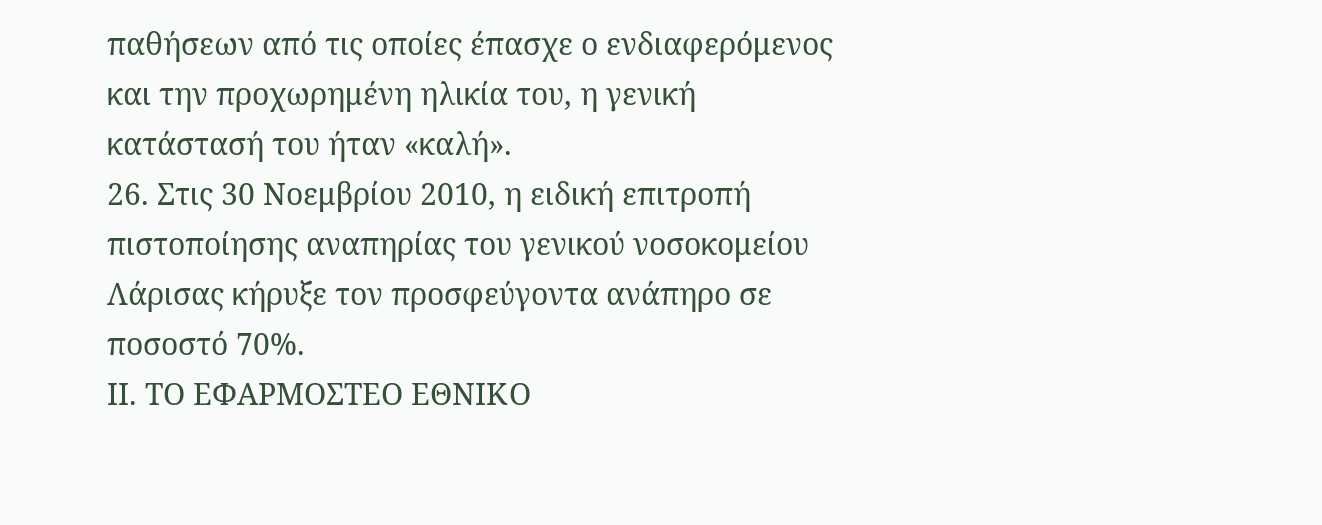παθήσεων από τις οποίες έπασχε ο ενδιαφερόμενος και την προχωρημένη ηλικία του, η γενική κατάστασή του ήταν «καλή».
26. Στις 30 Νοεμβρίου 2010, η ειδική επιτροπή πιστοποίησης αναπηρίας του γενικού νοσοκομείου Λάρισας κήρυξε τον προσφεύγοντα ανάπηρο σε ποσοστό 70%.
ΙΙ. ΤΟ ΕΦΑΡΜΟΣΤΕΟ ΕΘΝΙΚΟ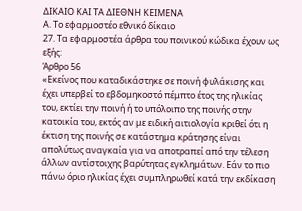ΔΙΚΑΙΟ ΚΑΙ ΤΑ ΔΙΕΘΝΗ ΚΕΙΜΕΝΑ
Α. Το εφαρμοστέο εθνικό δίκαιο
27. Τα εφαρμοστέα άρθρα του ποινικού κώδικα έχουν ως εξής:
Άρθρο 56
«Εκείνος που καταδικάστηκε σε ποινή φυλάκισης και έχει υπερβεί το εβδομηκοστό πέμπτο έτος της ηλικίας του, εκτίει την ποινή ή το υπόλοιπο της ποινής στην κατοικία του, εκτός αν με ειδική αιτιολογία κριθεί ότι η έκτιση της ποινής σε κατάστημα κράτησης είναι απολύτως αναγκαία για να αποτραπεί από την τέλεση άλλων αντίστοιχης βαρύτητας εγκλημάτων. Εάν το πιο πάνω όριο ηλικίας έχει συμπληρωθεί κατά την εκδίκαση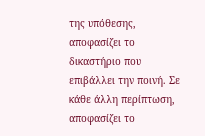της υπόθεσης, αποφασίζει το δικαστήριο που επιβάλλει την ποινή. Σε κάθε άλλη περίπτωση, αποφασίζει το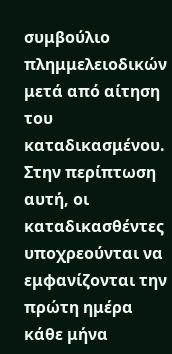συμβούλιο πλημμελειοδικών μετά από αίτηση του καταδικασμένου. Στην περίπτωση αυτή, οι καταδικασθέντες υποχρεούνται να εμφανίζονται την πρώτη ημέρα κάθε μήνα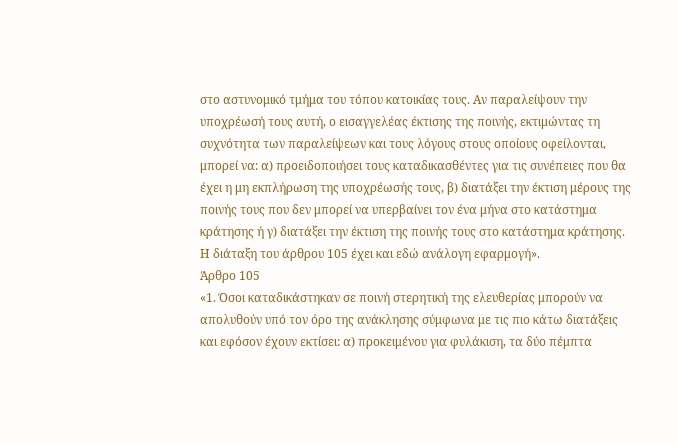στο αστυνομικό τμήμα του τόπου κατοικίας τους. Αν παραλείψουν την υποχρέωσή τους αυτή, ο εισαγγελέας έκτισης της ποινής, εκτιμώντας τη συχνότητα των παραλείψεων και τους λόγους στους οποίους οφείλονται, μπορεί να: α) προειδοποιήσει τους καταδικασθέντες για τις συνέπειες που θα έχει η μη εκπλήρωση της υποχρέωσής τους, β) διατάξει την έκτιση μέρους της ποινής τους που δεν μπορεί να υπερβαίνει τον ένα μήνα στο κατάστημα κράτησης ή γ) διατάξει την έκτιση της ποινής τους στο κατάστημα κράτησης. Η διάταξη του άρθρου 105 έχει και εδώ ανάλογη εφαρμογή».
Άρθρο 105
«1. Όσοι καταδικάστηκαν σε ποινή στερητική της ελευθερίας μπορούν να απολυθούν υπό τον όρο της ανάκλησης σύμφωνα με τις πιο κάτω διατάξεις και εφόσον έχουν εκτίσει: α) προκειμένου για φυλάκιση, τα δύο πέμπτα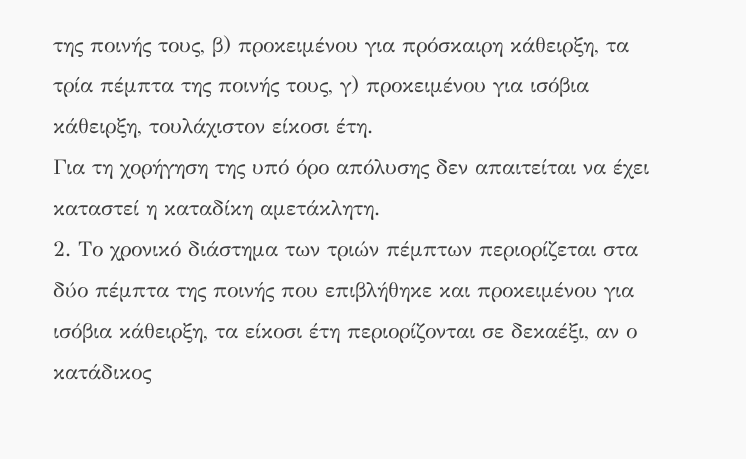της ποινής τους, β) προκειμένου για πρόσκαιρη κάθειρξη, τα τρία πέμπτα της ποινής τους, γ) προκειμένου για ισόβια κάθειρξη, τουλάχιστον είκοσι έτη.
Για τη χορήγηση της υπό όρο απόλυσης δεν απαιτείται να έχει καταστεί η καταδίκη αμετάκλητη.
2. Το χρονικό διάστημα των τριών πέμπτων περιορίζεται στα δύο πέμπτα της ποινής που επιβλήθηκε και προκειμένου για ισόβια κάθειρξη, τα είκοσι έτη περιορίζονται σε δεκαέξι, αν ο κατάδικος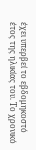έχει υπερβεί το εβδομηκοστό έτος της ηλικίας του. Το χρονικό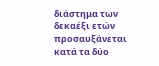διάστημα των δεκαέξι ετών προσαυξάνεται κατά τα δύο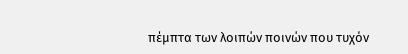πέμπτα των λοιπών ποινών που τυχόν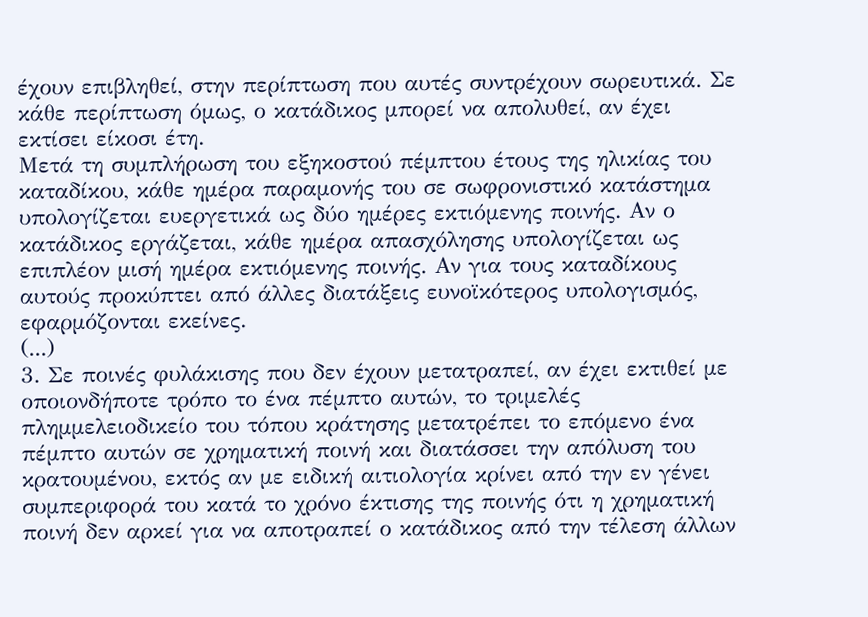έχουν επιβληθεί, στην περίπτωση που αυτές συντρέχουν σωρευτικά. Σε κάθε περίπτωση όμως, ο κατάδικος μπορεί να απολυθεί, αν έχει εκτίσει είκοσι έτη.
Μετά τη συμπλήρωση του εξηκοστού πέμπτου έτους της ηλικίας του καταδίκου, κάθε ημέρα παραμονής του σε σωφρονιστικό κατάστημα υπολογίζεται ευεργετικά ως δύο ημέρες εκτιόμενης ποινής. Αν ο κατάδικος εργάζεται, κάθε ημέρα απασχόλησης υπολογίζεται ως επιπλέον μισή ημέρα εκτιόμενης ποινής. Αν για τους καταδίκους αυτούς προκύπτει από άλλες διατάξεις ευνοϊκότερος υπολογισμός, εφαρμόζονται εκείνες.
(...)
3. Σε ποινές φυλάκισης που δεν έχουν μετατραπεί, αν έχει εκτιθεί με οποιονδήποτε τρόπο το ένα πέμπτο αυτών, το τριμελές πλημμελειοδικείο του τόπου κράτησης μετατρέπει το επόμενο ένα πέμπτο αυτών σε χρηματική ποινή και διατάσσει την απόλυση του κρατουμένου, εκτός αν με ειδική αιτιολογία κρίνει από την εν γένει συμπεριφορά του κατά το χρόνο έκτισης της ποινής ότι η χρηματική ποινή δεν αρκεί για να αποτραπεί ο κατάδικος από την τέλεση άλλων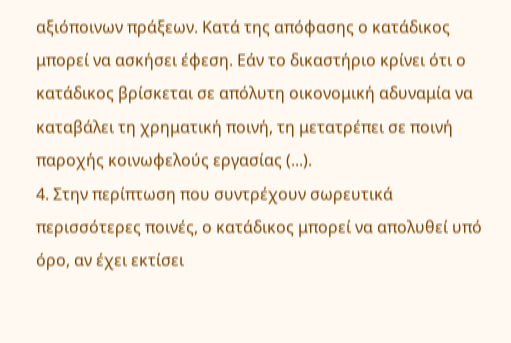αξιόποινων πράξεων. Κατά της απόφασης ο κατάδικος μπορεί να ασκήσει έφεση. Εάν το δικαστήριο κρίνει ότι ο κατάδικος βρίσκεται σε απόλυτη οικονομική αδυναμία να καταβάλει τη χρηματική ποινή, τη μετατρέπει σε ποινή παροχής κοινωφελούς εργασίας (...).
4. Στην περίπτωση που συντρέχουν σωρευτικά περισσότερες ποινές, ο κατάδικος μπορεί να απολυθεί υπό όρο, αν έχει εκτίσει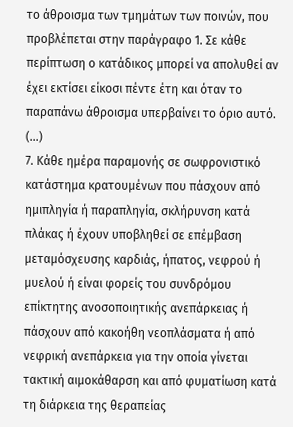το άθροισμα των τμημάτων των ποινών, που προβλέπεται στην παράγραφο 1. Σε κάθε περίπτωση ο κατάδικος μπορεί να απολυθεί αν έχει εκτίσει είκοσι πέντε έτη και όταν το παραπάνω άθροισμα υπερβαίνει το όριο αυτό.
(...)
7. Κάθε ημέρα παραμονής σε σωφρονιστικό κατάστημα κρατουμένων που πάσχουν από ημιπληγία ή παραπληγία, σκλήρυνση κατά πλάκας ή έχουν υποβληθεί σε επέμβαση μεταμόσχευσης καρδιάς, ήπατος, νεφρού ή μυελού ή είναι φορείς του συνδρόμου επίκτητης ανοσοποιητικής ανεπάρκειας ή πάσχουν από κακοήθη νεοπλάσματα ή από νεφρική ανεπάρκεια για την οποία γίνεται τακτική αιμοκάθαρση και από φυματίωση κατά τη διάρκεια της θεραπείας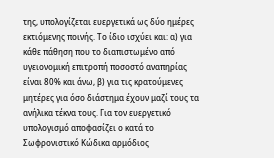της, υπολογίζεται ευεργετικά ως δύο ημέρες εκτιόμενης ποινής. Το ίδιο ισχύει και: α) για κάθε πάθηση που το διαπιστωμένο από υγειονομική επιτροπή ποσοστό αναπηρίας είναι 80% και άνω, β) για τις κρατούμενες μητέρες για όσο διάστημα έχουν μαζί τους τα ανήλικα τέκνα τους. Για τον ευεργετικό υπολογισμό αποφασίζει ο κατά το Σωφρονιστικό Κώδικα αρμόδιος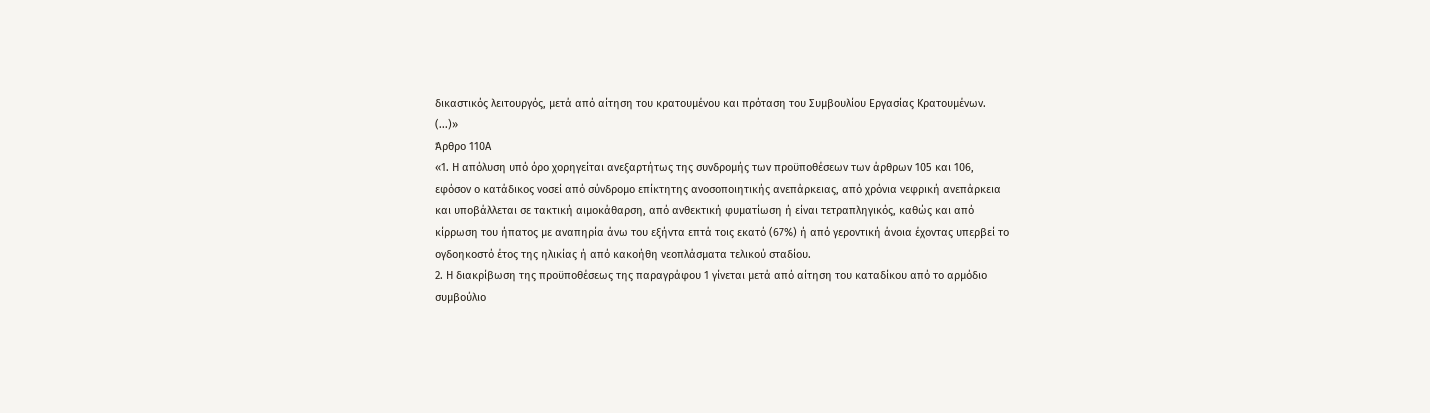δικαστικός λειτουργός, μετά από αίτηση του κρατουμένου και πρόταση του Συμβουλίου Εργασίας Κρατουμένων. (...)»
Άρθρο 110Α
«1. Η απόλυση υπό όρο χορηγείται ανεξαρτήτως της συνδρομής των προϋποθέσεων των άρθρων 105 και 106, εφόσον ο κατάδικος νοσεί από σύνδρομο επίκτητης ανοσοποιητικής ανεπάρκειας, από χρόνια νεφρική ανεπάρκεια και υποβάλλεται σε τακτική αιμοκάθαρση, από ανθεκτική φυματίωση ή είναι τετραπληγικός, καθώς και από κίρρωση του ήπατος με αναπηρία άνω του εξήντα επτά τοις εκατό (67%) ή από γεροντική άνοια έχοντας υπερβεί το ογδοηκοστό έτος της ηλικίας ή από κακοήθη νεοπλάσματα τελικού σταδίου.
2. Η διακρίβωση της προϋποθέσεως της παραγράφου 1 γίνεται μετά από αίτηση του καταδίκου από το αρμόδιο συμβούλιο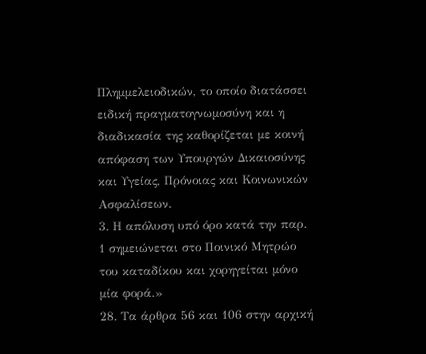Πλημμελειοδικών, το οποίο διατάσσει ειδική πραγματογνωμοσύνη και η διαδικασία της καθορίζεται με κοινή απόφαση των Υπουργών Δικαιοσύνης και Υγείας, Πρόνοιας και Κοινωνικών Ασφαλίσεων.
3. Η απόλυση υπό όρο κατά την παρ. 1 σημειώνεται στο Ποινικό Μητρώο του καταδίκου και χορηγείται μόνο μία φορά.»
28. Τα άρθρα 56 και 106 στην αρχική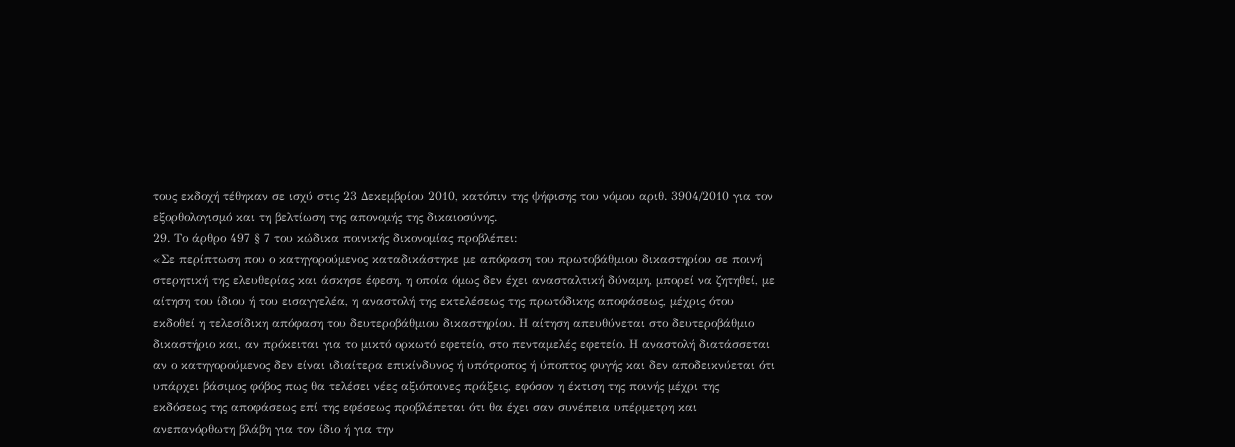τους εκδοχή τέθηκαν σε ισχύ στις 23 Δεκεμβρίου 2010, κατόπιν της ψήφισης του νόμου αριθ. 3904/2010 για τον εξορθολογισμό και τη βελτίωση της απονομής της δικαιοσύνης.
29. Το άρθρο 497 § 7 του κώδικα ποινικής δικονομίας προβλέπει:
«Σε περίπτωση που ο κατηγορούμενος καταδικάστηκε με απόφαση του πρωτοβάθμιου δικαστηρίου σε ποινή στερητική της ελευθερίας και άσκησε έφεση, η οποία όμως δεν έχει ανασταλτική δύναμη, μπορεί να ζητηθεί, με αίτηση του ίδιου ή του εισαγγελέα, η αναστολή της εκτελέσεως της πρωτόδικης αποφάσεως, μέχρις ότου εκδοθεί η τελεσίδικη απόφαση του δευτεροβάθμιου δικαστηρίου. Η αίτηση απευθύνεται στο δευτεροβάθμιο δικαστήριο και, αν πρόκειται για το μικτό ορκωτό εφετείο, στο πενταμελές εφετείο. Η αναστολή διατάσσεται αν ο κατηγορούμενος δεν είναι ιδιαίτερα επικίνδυνος ή υπότροπος ή ύποπτος φυγής και δεν αποδεικνύεται ότι υπάρχει βάσιμος φόβος πως θα τελέσει νέες αξιόποινες πράξεις, εφόσον η έκτιση της ποινής μέχρι της εκδόσεως της αποφάσεως επί της εφέσεως προβλέπεται ότι θα έχει σαν συνέπεια υπέρμετρη και ανεπανόρθωτη βλάβη για τον ίδιο ή για την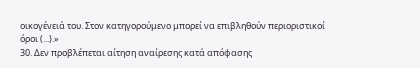οικογένειά του. Στον κατηγορούμενο μπορεί να επιβληθούν περιοριστικοί όροι (...).»
30. Δεν προβλέπεται αίτηση αναίρεσης κατά απόφασης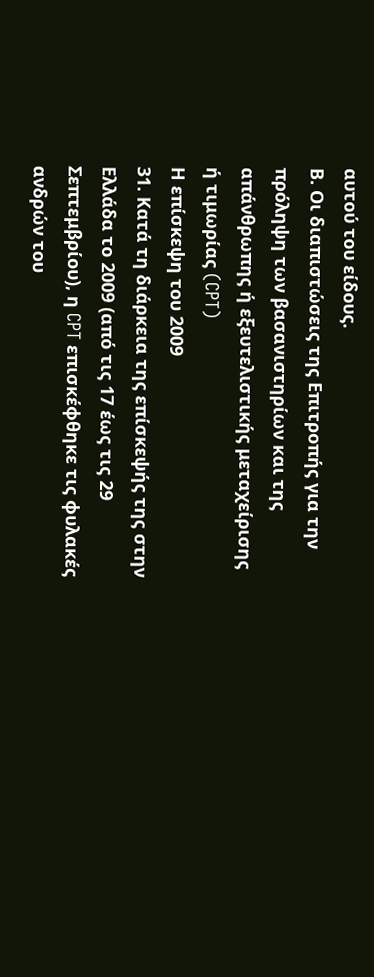αυτού του είδους.
Β. Οι διαπιστώσεις της Επιτροπής για την πρόληψη των βασανιστηρίων και της απάνθρωπης ή εξευτελιστικής μεταχείρισης ή τιμωρίας (CPT)
Η επίσκεψη του 2009
31. Κατά τη διάρκεια της επίσκεψής της στην Ελλάδα το 2009 (από τις 17 έως τις 29 Σεπτεμβρίου), η CPT επισκέφθηκε τις φυλακές ανδρών του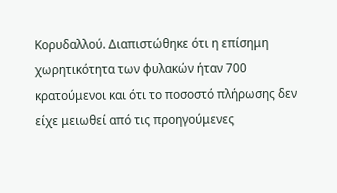Κορυδαλλού. Διαπιστώθηκε ότι η επίσημη χωρητικότητα των φυλακών ήταν 700 κρατούμενοι και ότι το ποσοστό πλήρωσης δεν είχε μειωθεί από τις προηγούμενες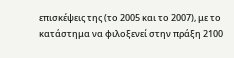επισκέψεις της (το 2005 και το 2007), με το κατάστημα να φιλοξενεί στην πράξη 2100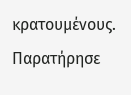κρατουμένους. Παρατήρησε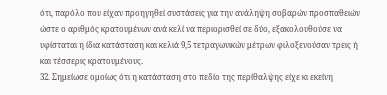ότι, παρόλο που είχαν προηγηθεί συστάσεις για την ανάληψη σοβαρών προσπαθειών ώστε ο αριθμός κρατουμένων ανά κελί να περιορισθεί σε δύο, εξακολουθούσε να υφίσταται η ίδια κατάσταση και κελιά 9,5 τετραγωνικών μέτρων φιλοξενούσαν τρεις ή και τέσσερις κρατουμένους.
32. Σημείωσε ομοίως ότι η κατάσταση στο πεδίο της περίθαλψης είχε κι εκείνη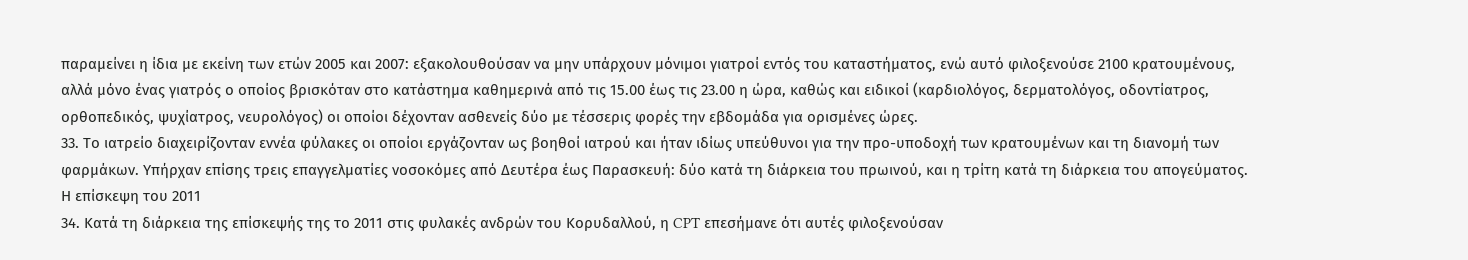παραμείνει η ίδια με εκείνη των ετών 2005 και 2007: εξακολουθούσαν να μην υπάρχουν μόνιμοι γιατροί εντός του καταστήματος, ενώ αυτό φιλοξενούσε 2100 κρατουμένους, αλλά μόνο ένας γιατρός ο οποίος βρισκόταν στο κατάστημα καθημερινά από τις 15.00 έως τις 23.00 η ώρα, καθώς και ειδικοί (καρδιολόγος, δερματολόγος, οδοντίατρος, ορθοπεδικός, ψυχίατρος, νευρολόγος) οι οποίοι δέχονταν ασθενείς δύο με τέσσερις φορές την εβδομάδα για ορισμένες ώρες.
33. Το ιατρείο διαχειρίζονταν εννέα φύλακες οι οποίοι εργάζονταν ως βοηθοί ιατρού και ήταν ιδίως υπεύθυνοι για την προ-υποδοχή των κρατουμένων και τη διανομή των φαρμάκων. Υπήρχαν επίσης τρεις επαγγελματίες νοσοκόμες από Δευτέρα έως Παρασκευή: δύο κατά τη διάρκεια του πρωινού, και η τρίτη κατά τη διάρκεια του απογεύματος.
Η επίσκεψη του 2011
34. Κατά τη διάρκεια της επίσκεψής της το 2011 στις φυλακές ανδρών του Κορυδαλλού, η CPT επεσήμανε ότι αυτές φιλοξενούσαν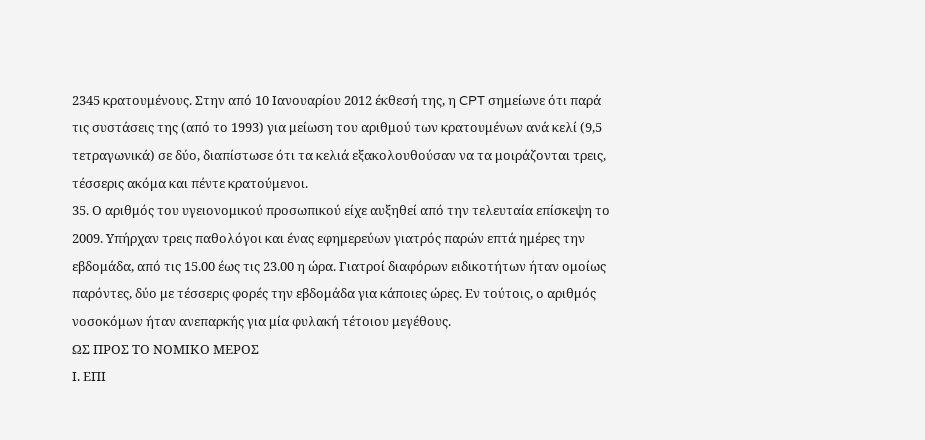2345 κρατουμένους. Στην από 10 Ιανουαρίου 2012 έκθεσή της, η CPT σημείωνε ότι παρά τις συστάσεις της (από το 1993) για μείωση του αριθμού των κρατουμένων ανά κελί (9,5 τετραγωνικά) σε δύο, διαπίστωσε ότι τα κελιά εξακολουθούσαν να τα μοιράζονται τρεις, τέσσερις ακόμα και πέντε κρατούμενοι.
35. Ο αριθμός του υγειονομικού προσωπικού είχε αυξηθεί από την τελευταία επίσκεψη το 2009. Υπήρχαν τρεις παθολόγοι και ένας εφημερεύων γιατρός παρών επτά ημέρες την εβδομάδα, από τις 15.00 έως τις 23.00 η ώρα. Γιατροί διαφόρων ειδικοτήτων ήταν ομοίως παρόντες, δύο με τέσσερις φορές την εβδομάδα για κάποιες ώρες. Εν τούτοις, ο αριθμός νοσοκόμων ήταν ανεπαρκής για μία φυλακή τέτοιου μεγέθους.
ΩΣ ΠΡΟΣ ΤΟ ΝΟΜΙΚΟ ΜΕΡΟΣ
Ι. ΕΠΙ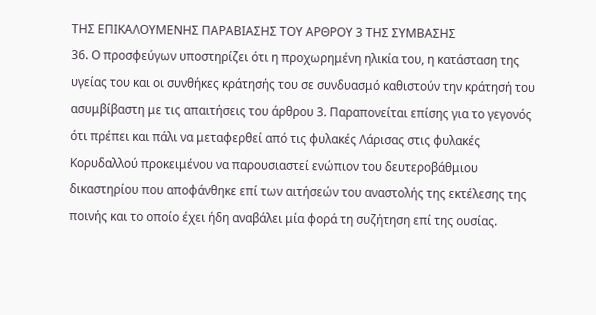ΤΗΣ ΕΠΙΚΑΛΟΥΜΕΝΗΣ ΠΑΡΑΒΙΑΣΗΣ ΤΟΥ ΑΡΘΡΟΥ 3 ΤΗΣ ΣΥΜΒΑΣΗΣ
36. Ο προσφεύγων υποστηρίζει ότι η προχωρημένη ηλικία του, η κατάσταση της υγείας του και οι συνθήκες κράτησής του σε συνδυασμό καθιστούν την κράτησή του ασυμβίβαστη με τις απαιτήσεις του άρθρου 3. Παραπονείται επίσης για το γεγονός ότι πρέπει και πάλι να μεταφερθεί από τις φυλακές Λάρισας στις φυλακές Κορυδαλλού προκειμένου να παρουσιαστεί ενώπιον του δευτεροβάθμιου δικαστηρίου που αποφάνθηκε επί των αιτήσεών του αναστολής της εκτέλεσης της ποινής και το οποίο έχει ήδη αναβάλει μία φορά τη συζήτηση επί της ουσίας.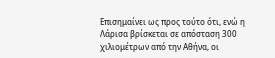Επισημαίνει ως προς τούτο ότι, ενώ η Λάρισα βρίσκεται σε απόσταση 300 χιλιομέτρων από την Αθήνα, οι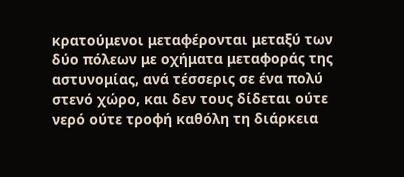κρατούμενοι μεταφέρονται μεταξύ των δύο πόλεων με οχήματα μεταφοράς της αστυνομίας, ανά τέσσερις σε ένα πολύ στενό χώρο, και δεν τους δίδεται ούτε νερό ούτε τροφή καθόλη τη διάρκεια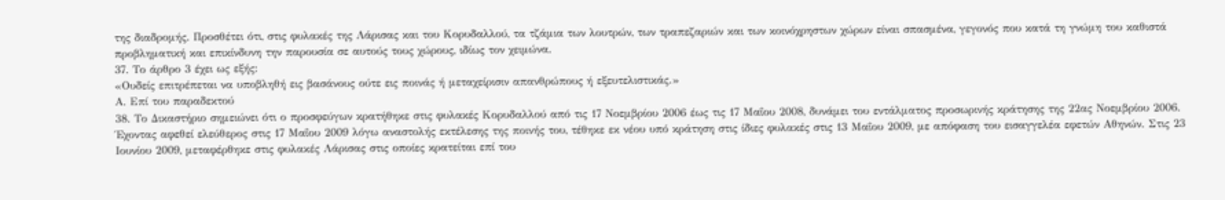της διαδρομής. Προσθέτει ότι, στις φυλακές της Λάρισας και του Κορυδαλλού, τα τζάμια των λουτρών, των τραπεζαριών και των κοινόχρηστων χώρων είναι σπασμένα, γεγονός που κατά τη γνώμη του καθιστά προβληματική και επικίνδυνη την παρουσία σε αυτούς τους χώρους, ιδίως τον χειμώνα.
37. Το άρθρο 3 έχει ως εξής:
«Ουδείς επιτρέπεται να υποβληθή εις βασάνους ούτε εις ποινάς ή μεταχείρισιν απανθρώπους ή εξευτελιστικάς.»
Α. Επί του παραδεκτού
38. Το Δικαστήριο σημειώνει ότι ο προσφεύγων κρατήθηκε στις φυλακές Κορυδαλλού από τις 17 Νοεμβρίου 2006 έως τις 17 Μαΐου 2008, δυνάμει του εντάλματος προσωρινής κράτησης της 22ας Νοεμβρίου 2006. Έχοντας αφεθεί ελεύθερος στις 17 Μαΐου 2009 λόγω αναστολής εκτέλεσης της ποινής του, τέθηκε εκ νέου υπό κράτηση στις ίδιες φυλακές στις 13 Μαΐου 2009, με απόφαση του εισαγγελέα εφετών Αθηνών. Στις 23 Ιουνίου 2009, μεταφέρθηκε στις φυλακές Λάρισας στις οποίες κρατείται επί του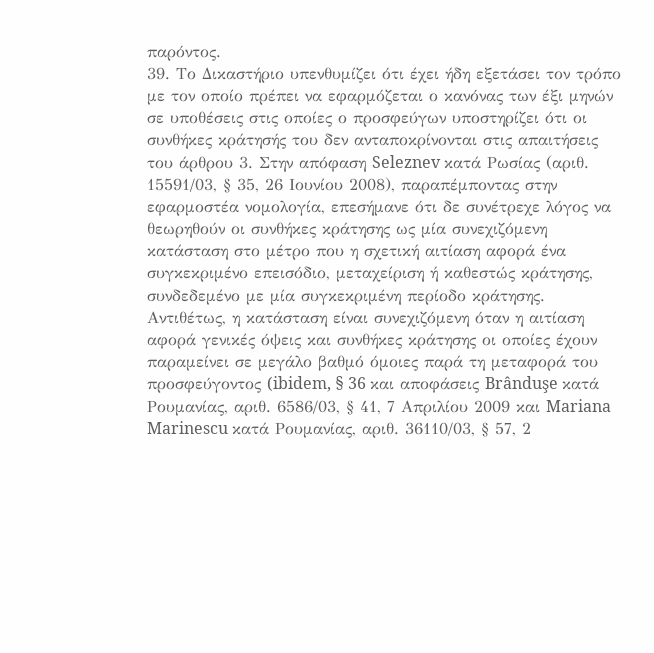παρόντος.
39. Το Δικαστήριο υπενθυμίζει ότι έχει ήδη εξετάσει τον τρόπο με τον οποίο πρέπει να εφαρμόζεται ο κανόνας των έξι μηνών σε υποθέσεις στις οποίες ο προσφεύγων υποστηρίζει ότι οι συνθήκες κράτησής του δεν ανταποκρίνονται στις απαιτήσεις του άρθρου 3. Στην απόφαση Seleznev κατά Ρωσίας (αριθ. 15591/03, § 35, 26 Ιουνίου 2008), παραπέμποντας στην εφαρμοστέα νομολογία, επεσήμανε ότι δε συνέτρεχε λόγος να θεωρηθούν οι συνθήκες κράτησης ως μία συνεχιζόμενη κατάσταση στο μέτρο που η σχετική αιτίαση αφορά ένα συγκεκριμένο επεισόδιο, μεταχείριση ή καθεστώς κράτησης, συνδεδεμένο με μία συγκεκριμένη περίοδο κράτησης. Αντιθέτως, η κατάσταση είναι συνεχιζόμενη όταν η αιτίαση αφορά γενικές όψεις και συνθήκες κράτησης οι οποίες έχουν παραμείνει σε μεγάλο βαθμό όμοιες παρά τη μεταφορά του προσφεύγοντος (ibidem, § 36 και αποφάσεις Brânduşe κατά Ρουμανίας, αριθ. 6586/03, § 41, 7 Απριλίου 2009 και Mariana Marinescu κατά Ρουμανίας, αριθ. 36110/03, § 57, 2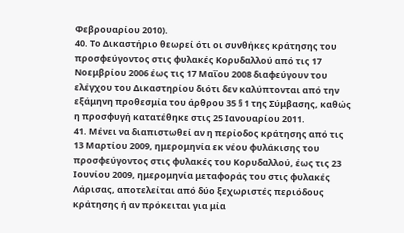Φεβρουαρίου 2010).
40. Το Δικαστήριο θεωρεί ότι οι συνθήκες κράτησης του προσφεύγοντος στις φυλακές Κορυδαλλού από τις 17 Νοεμβρίου 2006 έως τις 17 Μαΐου 2008 διαφεύγουν του ελέγχου του Δικαστηρίου διότι δεν καλύπτονται από την εξάμηνη προθεσμία του άρθρου 35 § 1 της Σύμβασης, καθώς η προσφυγή κατατέθηκε στις 25 Ιανουαρίου 2011.
41. Μένει να διαπιστωθεί αν η περίοδος κράτησης από τις 13 Μαρτίου 2009, ημερομηνία εκ νέου φυλάκισης του προσφεύγοντος στις φυλακές του Κορυδαλλού, έως τις 23 Ιουνίου 2009, ημερομηνία μεταφοράς του στις φυλακές Λάρισας, αποτελείται από δύο ξεχωριστές περιόδους κράτησης ή αν πρόκειται για μία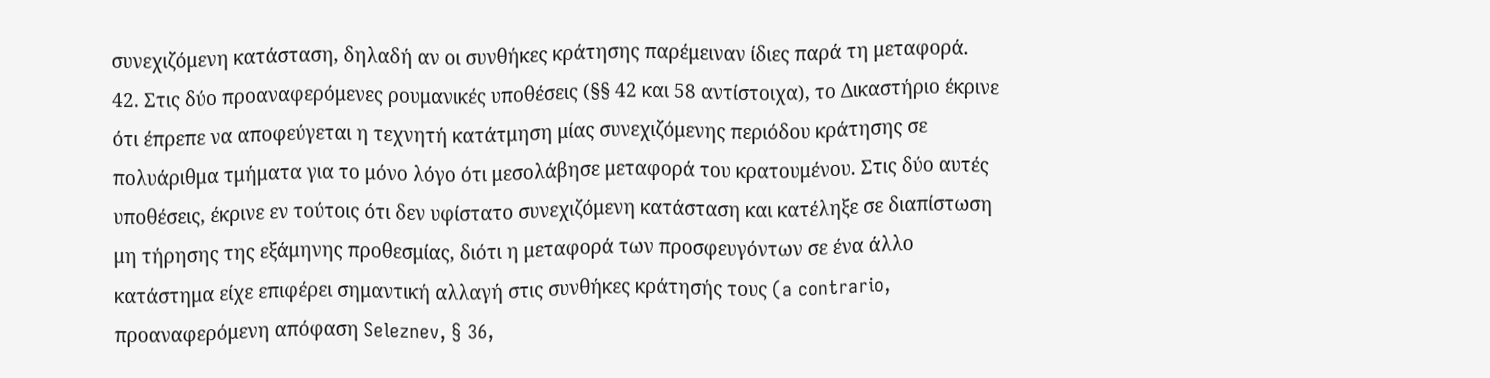συνεχιζόμενη κατάσταση, δηλαδή αν οι συνθήκες κράτησης παρέμειναν ίδιες παρά τη μεταφορά.
42. Στις δύο προαναφερόμενες ρουμανικές υποθέσεις (§§ 42 και 58 αντίστοιχα), το Δικαστήριο έκρινε ότι έπρεπε να αποφεύγεται η τεχνητή κατάτμηση μίας συνεχιζόμενης περιόδου κράτησης σε πολυάριθμα τμήματα για το μόνο λόγο ότι μεσολάβησε μεταφορά του κρατουμένου. Στις δύο αυτές υποθέσεις, έκρινε εν τούτοις ότι δεν υφίστατο συνεχιζόμενη κατάσταση και κατέληξε σε διαπίστωση μη τήρησης της εξάμηνης προθεσμίας, διότι η μεταφορά των προσφευγόντων σε ένα άλλο κατάστημα είχε επιφέρει σημαντική αλλαγή στις συνθήκες κράτησής τους (a contrario, προαναφερόμενη απόφαση Seleznev, § 36,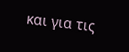και για τις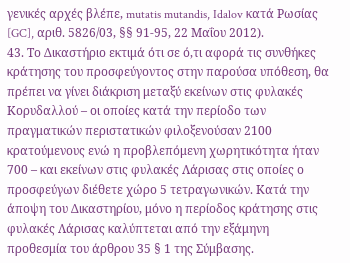γενικές αρχές βλέπε, mutatis mutandis, Idalov κατά Ρωσίας [GC], αριθ. 5826/03, §§ 91-95, 22 Μαΐου 2012).
43. Το Δικαστήριο εκτιμά ότι σε ό,τι αφορά τις συνθήκες κράτησης του προσφεύγοντος στην παρούσα υπόθεση, θα πρέπει να γίνει διάκριση μεταξύ εκείνων στις φυλακές Κορυδαλλού – οι οποίες κατά την περίοδο των πραγματικών περιστατικών φιλοξενούσαν 2100 κρατούμενους ενώ η προβλεπόμενη χωρητικότητα ήταν 700 – και εκείνων στις φυλακές Λάρισας στις οποίες ο προσφεύγων διέθετε χώρο 5 τετραγωνικών. Κατά την άποψη του Δικαστηρίου, μόνο η περίοδος κράτησης στις φυλακές Λάρισας καλύπτεται από την εξάμηνη προθεσμία του άρθρου 35 § 1 της Σύμβασης.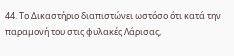44. Το Δικαστήριο διαπιστώνει ωστόσο ότι κατά την παραμονή του στις φυλακές Λάρισας,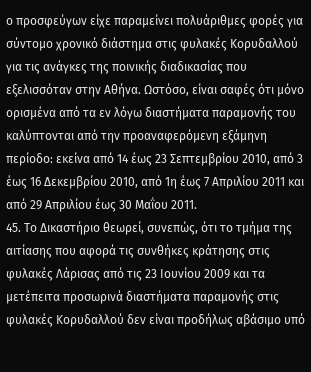ο προσφεύγων είχε παραμείνει πολυάριθμες φορές για σύντομο χρονικό διάστημα στις φυλακές Κορυδαλλού για τις ανάγκες της ποινικής διαδικασίας που εξελισσόταν στην Αθήνα. Ωστόσο, είναι σαφές ότι μόνο ορισμένα από τα εν λόγω διαστήματα παραμονής του καλύπτονται από την προαναφερόμενη εξάμηνη περίοδο: εκείνα από 14 έως 23 Σεπτεμβρίου 2010, από 3 έως 16 Δεκεμβρίου 2010, από 1η έως 7 Απριλίου 2011 και από 29 Απριλίου έως 30 Μαΐου 2011.
45. Το Δικαστήριο θεωρεί, συνεπώς, ότι το τμήμα της αιτίασης που αφορά τις συνθήκες κράτησης στις φυλακές Λάρισας από τις 23 Ιουνίου 2009 και τα μετέπειτα προσωρινά διαστήματα παραμονής στις φυλακές Κορυδαλλού δεν είναι προδήλως αβάσιμο υπό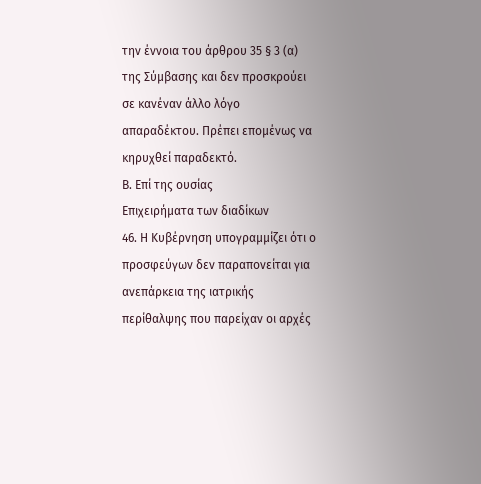την έννοια του άρθρου 35 § 3 (α) της Σύμβασης και δεν προσκρούει σε κανέναν άλλο λόγο απαραδέκτου. Πρέπει επομένως να κηρυχθεί παραδεκτό.
Β. Επί της ουσίας
Επιχειρήματα των διαδίκων
46. Η Κυβέρνηση υπογραμμίζει ότι ο προσφεύγων δεν παραπονείται για ανεπάρκεια της ιατρικής περίθαλψης που παρείχαν οι αρχές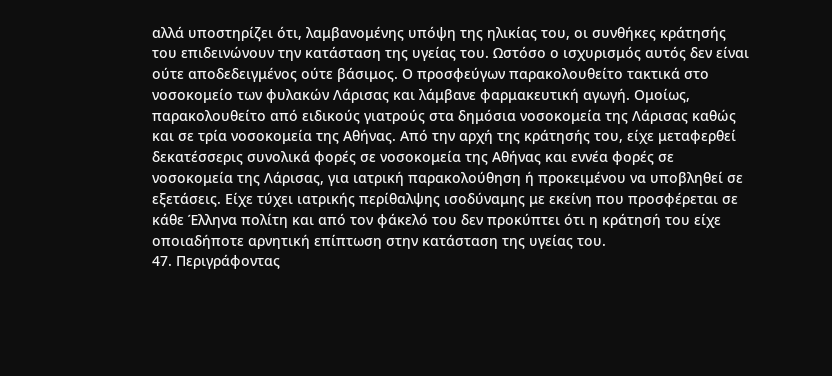αλλά υποστηρίζει ότι, λαμβανομένης υπόψη της ηλικίας του, οι συνθήκες κράτησής του επιδεινώνουν την κατάσταση της υγείας του. Ωστόσο ο ισχυρισμός αυτός δεν είναι ούτε αποδεδειγμένος ούτε βάσιμος. Ο προσφεύγων παρακολουθείτο τακτικά στο νοσοκομείο των φυλακών Λάρισας και λάμβανε φαρμακευτική αγωγή. Ομοίως, παρακολουθείτο από ειδικούς γιατρούς στα δημόσια νοσοκομεία της Λάρισας καθώς και σε τρία νοσοκομεία της Αθήνας. Από την αρχή της κράτησής του, είχε μεταφερθεί δεκατέσσερις συνολικά φορές σε νοσοκομεία της Αθήνας και εννέα φορές σε νοσοκομεία της Λάρισας, για ιατρική παρακολούθηση ή προκειμένου να υποβληθεί σε εξετάσεις. Είχε τύχει ιατρικής περίθαλψης ισοδύναμης με εκείνη που προσφέρεται σε κάθε Έλληνα πολίτη και από τον φάκελό του δεν προκύπτει ότι η κράτησή του είχε οποιαδήποτε αρνητική επίπτωση στην κατάσταση της υγείας του.
47. Περιγράφοντας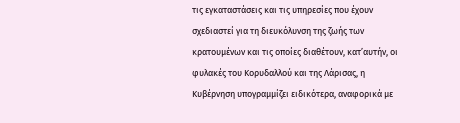τις εγκαταστάσεις και τις υπηρεσίες που έχουν σχεδιαστεί για τη διευκόλυνση της ζωής των κρατουμένων και τις οποίες διαθέτουν, κατ’αυτήν, οι φυλακές του Κορυδαλλού και της Λάρισας, η Κυβέρνηση υπογραμμίζει ειδικότερα, αναφορικά με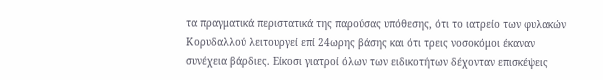τα πραγματικά περιστατικά της παρούσας υπόθεσης, ότι το ιατρείο των φυλακών Κορυδαλλού λειτουργεί επί 24ωρης βάσης και ότι τρεις νοσοκόμοι έκαναν συνέχεια βάρδιες. Είκοσι γιατροί όλων των ειδικοτήτων δέχονταν επισκέψεις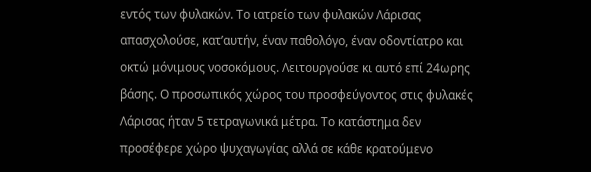εντός των φυλακών. Το ιατρείο των φυλακών Λάρισας απασχολούσε, κατ’αυτήν, έναν παθολόγο, έναν οδοντίατρο και οκτώ μόνιμους νοσοκόμους. Λειτουργούσε κι αυτό επί 24ωρης βάσης. Ο προσωπικός χώρος του προσφεύγοντος στις φυλακές Λάρισας ήταν 5 τετραγωνικά μέτρα. Το κατάστημα δεν προσέφερε χώρο ψυχαγωγίας αλλά σε κάθε κρατούμενο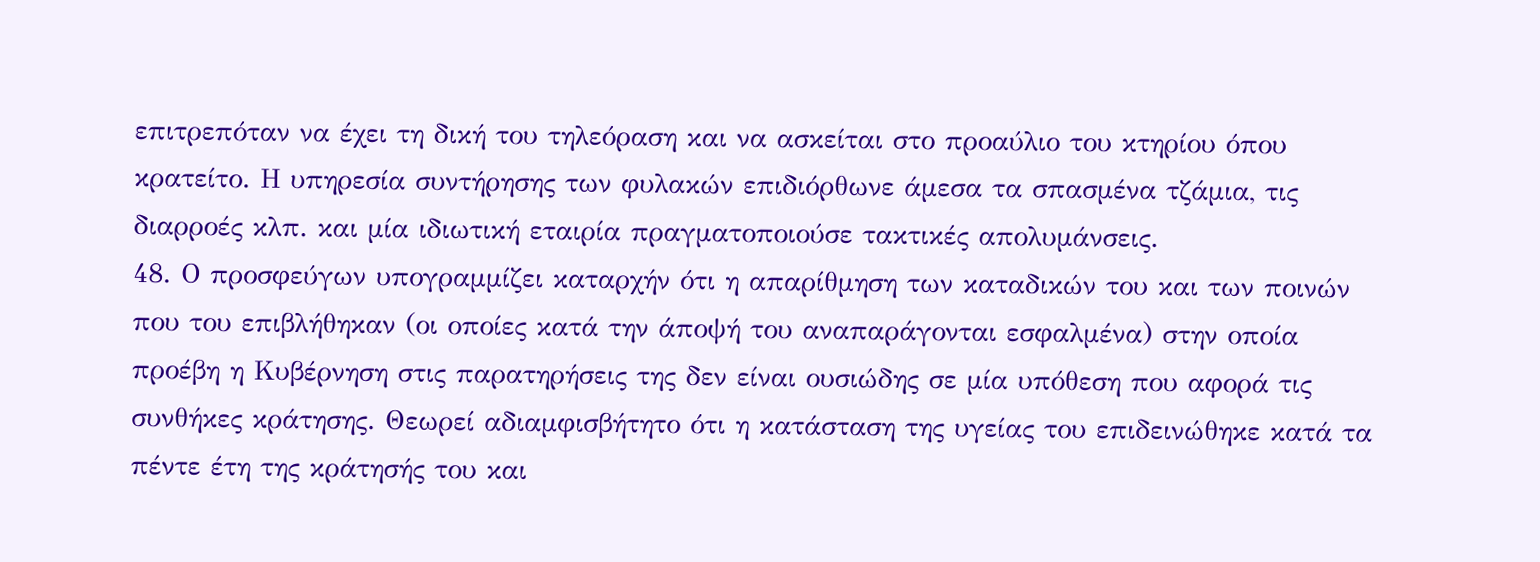επιτρεπόταν να έχει τη δική του τηλεόραση και να ασκείται στο προαύλιο του κτηρίου όπου κρατείτο. Η υπηρεσία συντήρησης των φυλακών επιδιόρθωνε άμεσα τα σπασμένα τζάμια, τις διαρροές κλπ. και μία ιδιωτική εταιρία πραγματοποιούσε τακτικές απολυμάνσεις.
48. Ο προσφεύγων υπογραμμίζει καταρχήν ότι η απαρίθμηση των καταδικών του και των ποινών που του επιβλήθηκαν (οι οποίες κατά την άποψή του αναπαράγονται εσφαλμένα) στην οποία προέβη η Κυβέρνηση στις παρατηρήσεις της δεν είναι ουσιώδης σε μία υπόθεση που αφορά τις συνθήκες κράτησης. Θεωρεί αδιαμφισβήτητο ότι η κατάσταση της υγείας του επιδεινώθηκε κατά τα πέντε έτη της κράτησής του και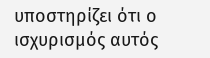υποστηρίζει ότι ο ισχυρισμός αυτός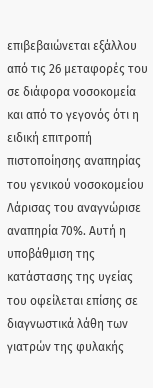επιβεβαιώνεται εξάλλου από τις 26 μεταφορές του σε διάφορα νοσοκομεία και από το γεγονός ότι η ειδική επιτροπή πιστοποίησης αναπηρίας του γενικού νοσοκομείου Λάρισας του αναγνώρισε αναπηρία 70%. Αυτή η υποβάθμιση της κατάστασης της υγείας του οφείλεται επίσης σε διαγνωστικά λάθη των γιατρών της φυλακής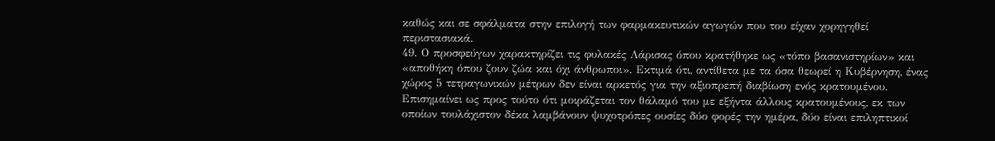καθώς και σε σφάλματα στην επιλογή των φαρμακευτικών αγωγών που του είχαν χορηγηθεί περιστασιακά.
49. Ο προσφεύγων χαρακτηρίζει τις φυλακές Λάρισας όπου κρατήθηκε ως «τόπο βασανιστηρίων» και «αποθήκη όπου ζουν ζώα και όχι άνθρωποι». Εκτιμά ότι, αντίθετα με τα όσα θεωρεί η Κυβέρνηση, ένας χώρος 5 τετραγωνικών μέτρων δεν είναι αρκετός για την αξιοπρεπή διαβίωση ενός κρατουμένου. Επισημαίνει ως προς τούτο ότι μοιράζεται τον θάλαμό του με εξήντα άλλους κρατουμένους, εκ των οποίων τουλάχιστον δέκα λαμβάνουν ψυχοτρόπες ουσίες δύο φορές την ημέρα, δύο είναι επιληπτικοί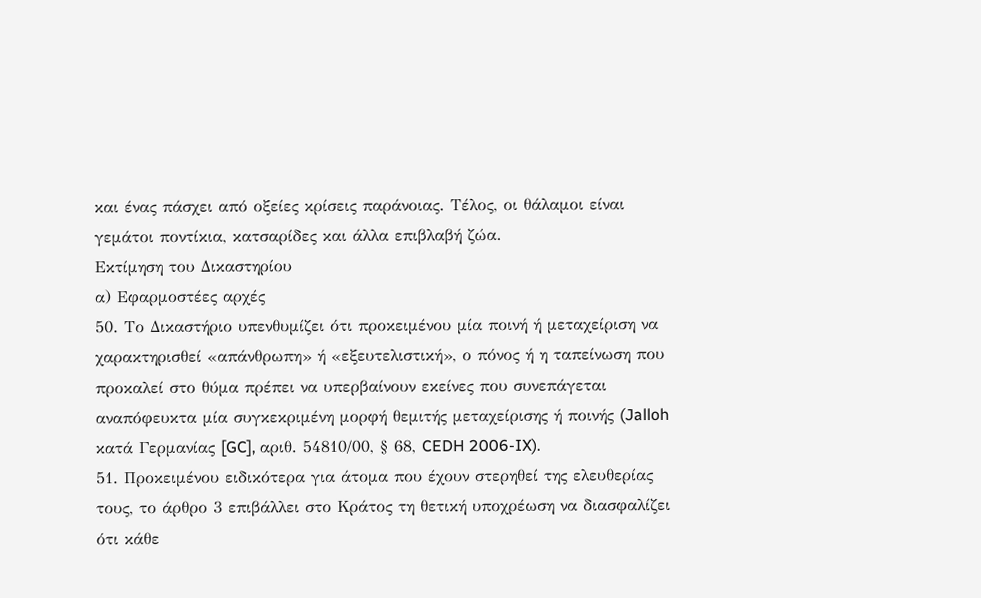και ένας πάσχει από οξείες κρίσεις παράνοιας. Τέλος, οι θάλαμοι είναι γεμάτοι ποντίκια, κατσαρίδες και άλλα επιβλαβή ζώα.
Εκτίμηση του Δικαστηρίου
α) Εφαρμοστέες αρχές
50. Το Δικαστήριο υπενθυμίζει ότι προκειμένου μία ποινή ή μεταχείριση να χαρακτηρισθεί «απάνθρωπη» ή «εξευτελιστική», ο πόνος ή η ταπείνωση που προκαλεί στο θύμα πρέπει να υπερβαίνουν εκείνες που συνεπάγεται αναπόφευκτα μία συγκεκριμένη μορφή θεμιτής μεταχείρισης ή ποινής (Jalloh κατά Γερμανίας [GC], αριθ. 54810/00, § 68, CEDH 2006-IX).
51. Προκειμένου ειδικότερα για άτομα που έχουν στερηθεί της ελευθερίας τους, το άρθρο 3 επιβάλλει στο Κράτος τη θετική υποχρέωση να διασφαλίζει ότι κάθε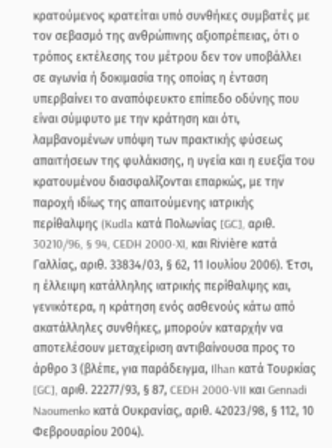κρατούμενος κρατείται υπό συνθήκες συμβατές με τον σεβασμό της ανθρώπινης αξιοπρέπειας, ότι ο τρόπος εκτέλεσης του μέτρου δεν τον υποβάλλει σε αγωνία ή δοκιμασία της οποίας η ένταση υπερβαίνει το αναπόφευκτο επίπεδο οδύνης που είναι σύμφυτο με την κράτηση και ότι, λαμβανομένων υπόψη των πρακτικής φύσεως απαιτήσεων της φυλάκισης, η υγεία και η ευεξία του κρατουμένου διασφαλίζονται επαρκώς, με την παροχή ιδίως της απαιτούμενης ιατρικής περίθαλψης (Kudla κατά Πολωνίας [GC], αριθ. 30210/96, § 94, CEDH 2000-XI, και Rivière κατά Γαλλίας, αριθ. 33834/03, § 62, 11 Ιουλίου 2006). Έτσι, η έλλειψη κατάλληλης ιατρικής περίθαλψης και, γενικότερα, η κράτηση ενός ασθενούς κάτω από ακατάλληλες συνθήκες, μπορούν καταρχήν να αποτελέσουν μεταχείριση αντιβαίνουσα προς το άρθρο 3 (βλέπε, για παράδειγμα, Ilhan κατά Τουρκίας [GC], αριθ. 22277/93, § 87, CEDH 2000-VII και Gennadi Naoumenko κατά Ουκρανίας, αριθ. 42023/98, § 112, 10 Φεβρουαρίου 2004).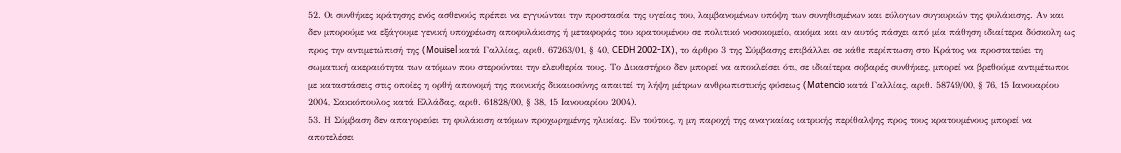52. Οι συνθήκες κράτησης ενός ασθενούς πρέπει να εγγυώνται την προστασία της υγείας του, λαμβανομένων υπόψη των συνηθισμένων και εύλογων συγκυριών της φυλάκισης. Αν και δεν μπορούμε να εξάγουμε γενική υποχρέωση αποφυλάκισης ή μεταφοράς του κρατουμένου σε πολιτικό νοσοκομείο, ακόμα και αν αυτός πάσχει από μία πάθηση ιδιαίτερα δύσκολη ως προς την αντιμετώπισή της (Mouisel κατά Γαλλίας, αριθ. 67263/01, § 40, CEDH 2002-IX), το άρθρο 3 της Σύμβασης επιβάλλει σε κάθε περίπτωση στο Κράτος να προστατεύει τη σωματική ακεραιότητα των ατόμων που στερούνται την ελευθερία τους. Το Δικαστήριο δεν μπορεί να αποκλείσει ότι, σε ιδιαίτερα σοβαρές συνθήκες, μπορεί να βρεθούμε αντιμέτωποι με καταστάσεις στις οποίες η ορθή απονομή της ποινικής δικαιοσύνης απαιτεί τη λήψη μέτρων ανθρωπιστικής φύσεως (Matencio κατά Γαλλίας, αριθ. 58749/00, § 76, 15 Ιανουαρίου 2004, Σακκόπουλος κατά Ελλάδας, αριθ. 61828/00, § 38, 15 Ιανουαρίου 2004).
53. Η Σύμβαση δεν απαγορεύει τη φυλάκιση ατόμων προχωρημένης ηλικίας. Εν τούτοις, η μη παροχή της αναγκαίας ιατρικής περίθαλψης προς τους κρατουμένους μπορεί να αποτελέσει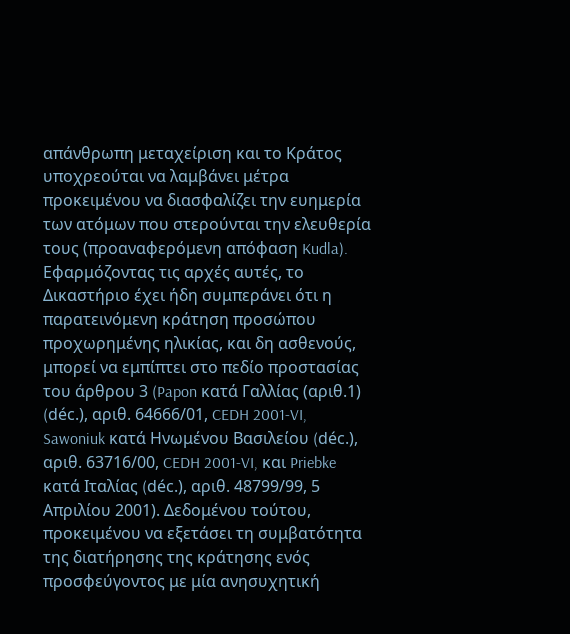απάνθρωπη μεταχείριση και το Κράτος υποχρεούται να λαμβάνει μέτρα προκειμένου να διασφαλίζει την ευημερία των ατόμων που στερούνται την ελευθερία τους (προαναφερόμενη απόφαση Kudla). Εφαρμόζοντας τις αρχές αυτές, το Δικαστήριο έχει ήδη συμπεράνει ότι η παρατεινόμενη κράτηση προσώπου προχωρημένης ηλικίας, και δη ασθενούς, μπορεί να εμπίπτει στο πεδίο προστασίας του άρθρου 3 (Papon κατά Γαλλίας (αριθ.1) (déc.), αριθ. 64666/01, CEDH 2001-VI, Sawoniuk κατά Ηνωμένου Βασιλείου (déc.), αριθ. 63716/00, CEDH 2001-VI, και Priebke κατά Ιταλίας (déc.), αριθ. 48799/99, 5 Απριλίου 2001). Δεδομένου τούτου, προκειμένου να εξετάσει τη συμβατότητα της διατήρησης της κράτησης ενός προσφεύγοντος με μία ανησυχητική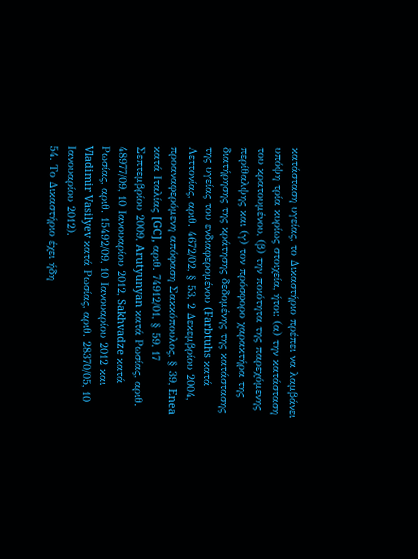κατάσταση υγείας, το Δικαστήριο πρέπει να λαμβάνει υπόψη τρία κυρίως στοιχεία, ήτοι: (α) την κατάσταση του κρατουμένου, (β) την ποιότητα της παρεχόμενης περίθαλψης και (γ) τον πρόσφορο χαρακτήρα της διατήρησης της κράτησης δεδομένης της κατάστασης της υγείας του ενδιαφερομένου (Farbtuhs κατά Λεττονίας, αριθ. 4672/02, § 53, 2 Δεκεμβρίου 2004, προαναφερόμενη απόφαση Σακκόπουλος, § 39, Enea κατά Ιταλίας [GC], αριθ. 74912/01, § 59, 17 Σεπτεμβρίου 2009, Arutyunyan κατά Ρωσίας, αριθ. 48977/09, 10 Ιανουαρίου 2012, Sakhvadze κατά Ρωσίας, αριθ. 15492/09, 10 Ιανουαρίου 2012 και Vladimir Vasilyev κατά Ρωσίας, αριθ. 28370/05, 10 Ιανουαρίου 2012).
54. Το Δικαστήριο έχει ήδη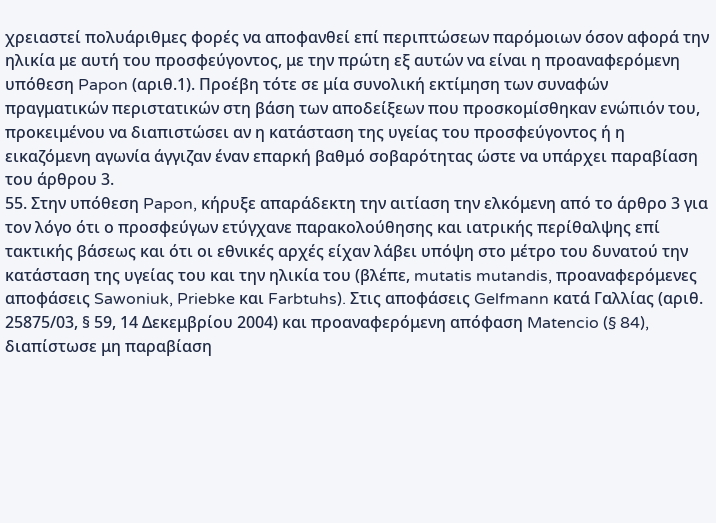χρειαστεί πολυάριθμες φορές να αποφανθεί επί περιπτώσεων παρόμοιων όσον αφορά την ηλικία με αυτή του προσφεύγοντος, με την πρώτη εξ αυτών να είναι η προαναφερόμενη υπόθεση Papon (αριθ.1). Προέβη τότε σε μία συνολική εκτίμηση των συναφών πραγματικών περιστατικών στη βάση των αποδείξεων που προσκομίσθηκαν ενώπιόν του, προκειμένου να διαπιστώσει αν η κατάσταση της υγείας του προσφεύγοντος ή η εικαζόμενη αγωνία άγγιζαν έναν επαρκή βαθμό σοβαρότητας ώστε να υπάρχει παραβίαση του άρθρου 3.
55. Στην υπόθεση Papon, κήρυξε απαράδεκτη την αιτίαση την ελκόμενη από το άρθρο 3 για τον λόγο ότι ο προσφεύγων ετύγχανε παρακολούθησης και ιατρικής περίθαλψης επί τακτικής βάσεως και ότι οι εθνικές αρχές είχαν λάβει υπόψη στο μέτρο του δυνατού την κατάσταση της υγείας του και την ηλικία του (βλέπε, mutatis mutandis, προαναφερόμενες αποφάσεις Sawoniuk, Priebke και Farbtuhs). Στις αποφάσεις Gelfmann κατά Γαλλίας (αριθ. 25875/03, § 59, 14 Δεκεμβρίου 2004) και προαναφερόμενη απόφαση Matencio (§ 84), διαπίστωσε μη παραβίαση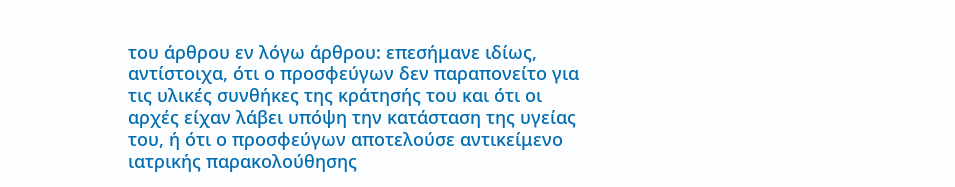του άρθρου εν λόγω άρθρου: επεσήμανε ιδίως, αντίστοιχα, ότι ο προσφεύγων δεν παραπονείτο για τις υλικές συνθήκες της κράτησής του και ότι οι αρχές είχαν λάβει υπόψη την κατάσταση της υγείας του, ή ότι ο προσφεύγων αποτελούσε αντικείμενο ιατρικής παρακολούθησης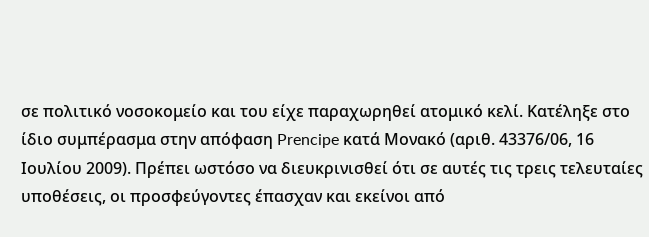σε πολιτικό νοσοκομείο και του είχε παραχωρηθεί ατομικό κελί. Κατέληξε στο ίδιο συμπέρασμα στην απόφαση Prencipe κατά Μονακό (αριθ. 43376/06, 16 Ιουλίου 2009). Πρέπει ωστόσο να διευκρινισθεί ότι σε αυτές τις τρεις τελευταίες υποθέσεις, οι προσφεύγοντες έπασχαν και εκείνοι από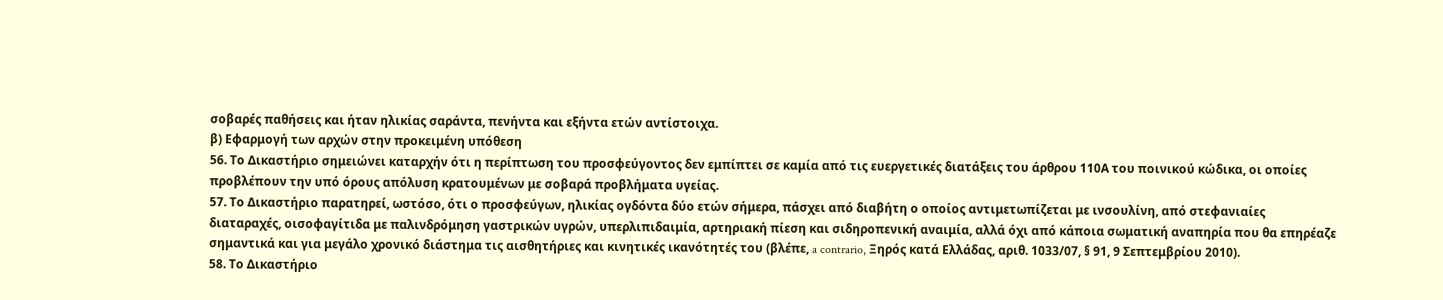σοβαρές παθήσεις και ήταν ηλικίας σαράντα, πενήντα και εξήντα ετών αντίστοιχα.
β) Εφαρμογή των αρχών στην προκειμένη υπόθεση
56. Το Δικαστήριο σημειώνει καταρχήν ότι η περίπτωση του προσφεύγοντος δεν εμπίπτει σε καμία από τις ευεργετικές διατάξεις του άρθρου 110Α του ποινικού κώδικα, οι οποίες προβλέπουν την υπό όρους απόλυση κρατουμένων με σοβαρά προβλήματα υγείας.
57. Το Δικαστήριο παρατηρεί, ωστόσο, ότι ο προσφεύγων, ηλικίας ογδόντα δύο ετών σήμερα, πάσχει από διαβήτη ο οποίος αντιμετωπίζεται με ινσουλίνη, από στεφανιαίες διαταραχές, οισοφαγίτιδα με παλινδρόμηση γαστρικών υγρών, υπερλιπιδαιμία, αρτηριακή πίεση και σιδηροπενική αναιμία, αλλά όχι από κάποια σωματική αναπηρία που θα επηρέαζε σημαντικά και για μεγάλο χρονικό διάστημα τις αισθητήριες και κινητικές ικανότητές του (βλέπε, a contrario, Ξηρός κατά Ελλάδας, αριθ. 1033/07, § 91, 9 Σεπτεμβρίου 2010).
58. Το Δικαστήριο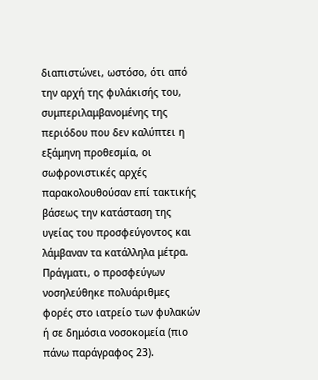διαπιστώνει, ωστόσο, ότι από την αρχή της φυλάκισής του, συμπεριλαμβανομένης της περιόδου που δεν καλύπτει η εξάμηνη προθεσμία, οι σωφρονιστικές αρχές παρακολουθούσαν επί τακτικής βάσεως την κατάσταση της υγείας του προσφεύγοντος και λάμβαναν τα κατάλληλα μέτρα. Πράγματι, ο προσφεύγων νοσηλεύθηκε πολυάριθμες φορές στο ιατρείο των φυλακών ή σε δημόσια νοσοκομεία (πιο πάνω παράγραφος 23).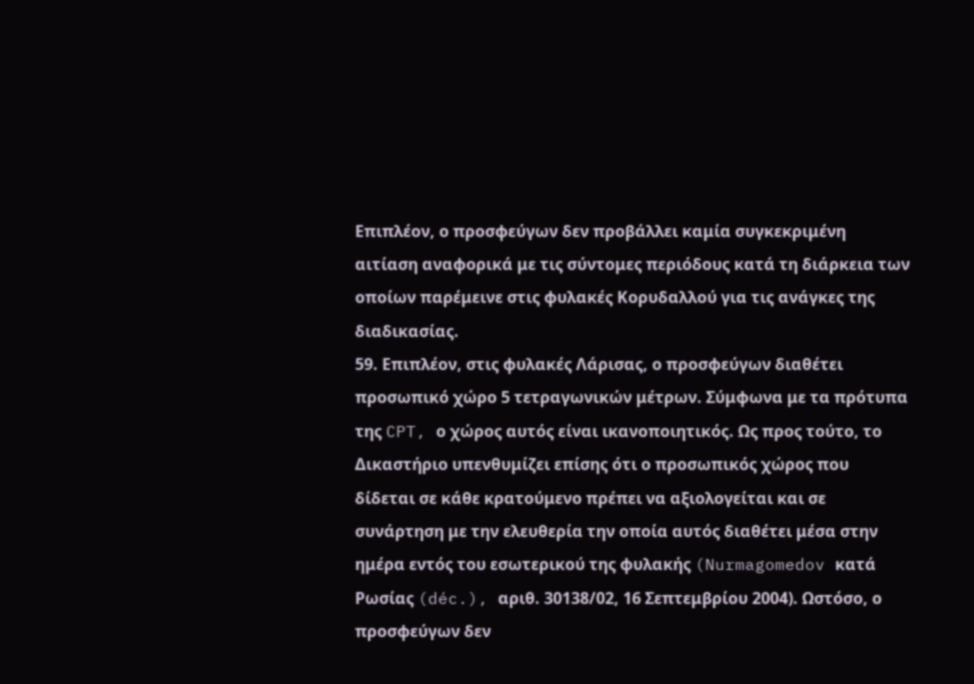Επιπλέον, ο προσφεύγων δεν προβάλλει καμία συγκεκριμένη αιτίαση αναφορικά με τις σύντομες περιόδους κατά τη διάρκεια των οποίων παρέμεινε στις φυλακές Κορυδαλλού για τις ανάγκες της διαδικασίας.
59. Επιπλέον, στις φυλακές Λάρισας, ο προσφεύγων διαθέτει προσωπικό χώρο 5 τετραγωνικών μέτρων. Σύμφωνα με τα πρότυπα της CPT, ο χώρος αυτός είναι ικανοποιητικός. Ως προς τούτο, το Δικαστήριο υπενθυμίζει επίσης ότι ο προσωπικός χώρος που δίδεται σε κάθε κρατούμενο πρέπει να αξιολογείται και σε συνάρτηση με την ελευθερία την οποία αυτός διαθέτει μέσα στην ημέρα εντός του εσωτερικού της φυλακής (Nurmagomedov κατά Ρωσίας (déc.), αριθ. 30138/02, 16 Σεπτεμβρίου 2004). Ωστόσο, ο προσφεύγων δεν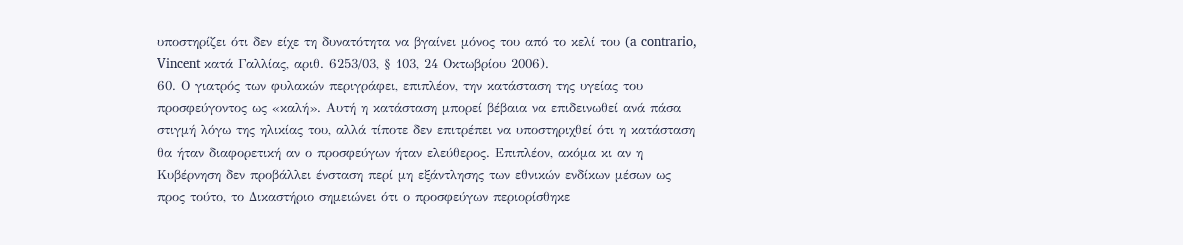υποστηρίζει ότι δεν είχε τη δυνατότητα να βγαίνει μόνος του από το κελί του (a contrario, Vincent κατά Γαλλίας, αριθ. 6253/03, § 103, 24 Οκτωβρίου 2006).
60. Ο γιατρός των φυλακών περιγράφει, επιπλέον, την κατάσταση της υγείας του προσφεύγοντος ως «καλή». Αυτή η κατάσταση μπορεί βέβαια να επιδεινωθεί ανά πάσα στιγμή λόγω της ηλικίας του, αλλά τίποτε δεν επιτρέπει να υποστηριχθεί ότι η κατάσταση θα ήταν διαφορετική αν ο προσφεύγων ήταν ελεύθερος. Επιπλέον, ακόμα κι αν η Κυβέρνηση δεν προβάλλει ένσταση περί μη εξάντλησης των εθνικών ενδίκων μέσων ως προς τούτο, το Δικαστήριο σημειώνει ότι ο προσφεύγων περιορίσθηκε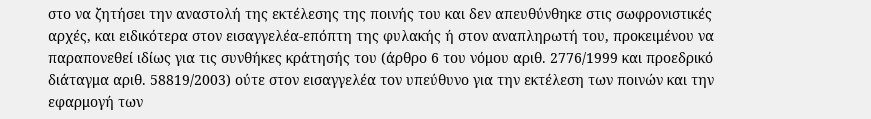στο να ζητήσει την αναστολή της εκτέλεσης της ποινής του και δεν απευθύνθηκε στις σωφρονιστικές αρχές, και ειδικότερα στον εισαγγελέα-επόπτη της φυλακής ή στον αναπληρωτή του, προκειμένου να παραπονεθεί ιδίως για τις συνθήκες κράτησής του (άρθρο 6 του νόμου αριθ. 2776/1999 και προεδρικό διάταγμα αριθ. 58819/2003) ούτε στον εισαγγελέα τον υπεύθυνο για την εκτέλεση των ποινών και την εφαρμογή των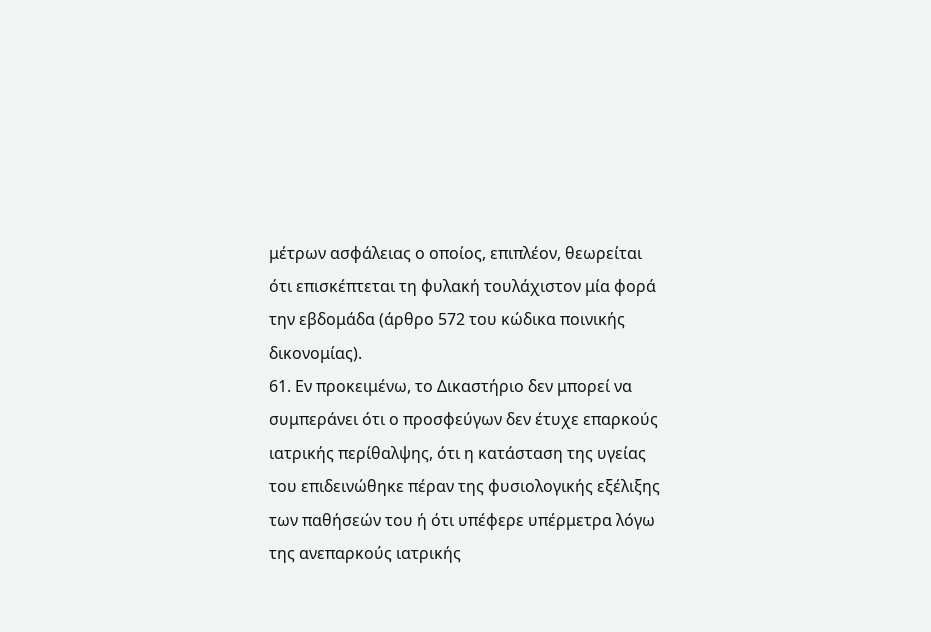μέτρων ασφάλειας ο οποίος, επιπλέον, θεωρείται ότι επισκέπτεται τη φυλακή τουλάχιστον μία φορά την εβδομάδα (άρθρο 572 του κώδικα ποινικής δικονομίας).
61. Εν προκειμένω, το Δικαστήριο δεν μπορεί να συμπεράνει ότι ο προσφεύγων δεν έτυχε επαρκούς ιατρικής περίθαλψης, ότι η κατάσταση της υγείας του επιδεινώθηκε πέραν της φυσιολογικής εξέλιξης των παθήσεών του ή ότι υπέφερε υπέρμετρα λόγω της ανεπαρκούς ιατρικής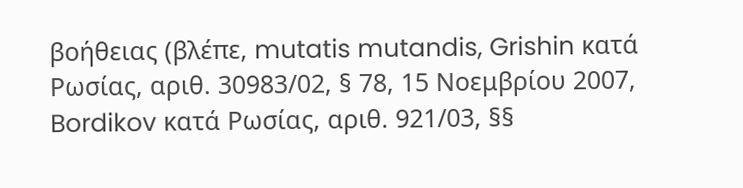βοήθειας (βλέπε, mutatis mutandis, Grishin κατά Ρωσίας, αριθ. 30983/02, § 78, 15 Νοεμβρίου 2007, Bordikov κατά Ρωσίας, αριθ. 921/03, §§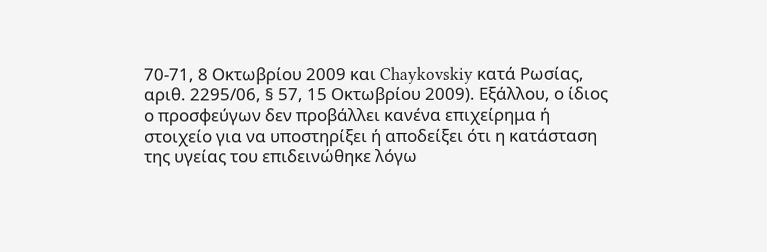70-71, 8 Οκτωβρίου 2009 και Chaykovskiy κατά Ρωσίας, αριθ. 2295/06, § 57, 15 Οκτωβρίου 2009). Εξάλλου, ο ίδιος ο προσφεύγων δεν προβάλλει κανένα επιχείρημα ή στοιχείο για να υποστηρίξει ή αποδείξει ότι η κατάσταση της υγείας του επιδεινώθηκε λόγω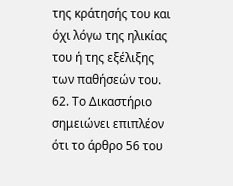της κράτησής του και όχι λόγω της ηλικίας του ή της εξέλιξης των παθήσεών του.
62. Το Δικαστήριο σημειώνει επιπλέον ότι το άρθρο 56 του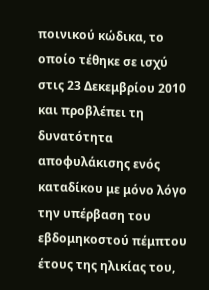ποινικού κώδικα, το οποίο τέθηκε σε ισχύ στις 23 Δεκεμβρίου 2010 και προβλέπει τη δυνατότητα αποφυλάκισης ενός καταδίκου με μόνο λόγο την υπέρβαση του εβδομηκοστού πέμπτου έτους της ηλικίας του,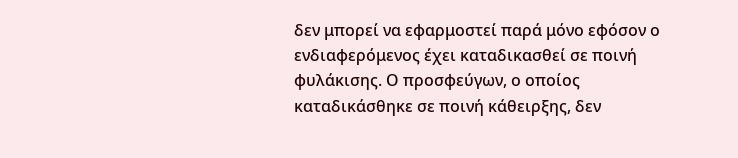δεν μπορεί να εφαρμοστεί παρά μόνο εφόσον ο ενδιαφερόμενος έχει καταδικασθεί σε ποινή φυλάκισης. Ο προσφεύγων, ο οποίος καταδικάσθηκε σε ποινή κάθειρξης, δεν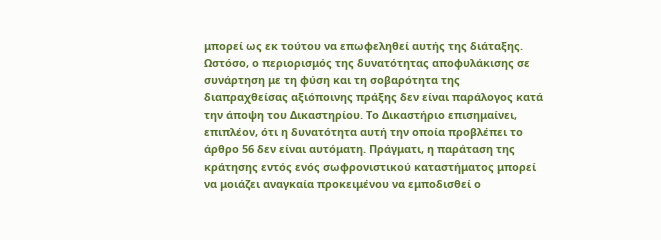μπορεί ως εκ τούτου να επωφεληθεί αυτής της διάταξης. Ωστόσο, ο περιορισμός της δυνατότητας αποφυλάκισης σε συνάρτηση με τη φύση και τη σοβαρότητα της διαπραχθείσας αξιόποινης πράξης δεν είναι παράλογος κατά την άποψη του Δικαστηρίου. Το Δικαστήριο επισημαίνει, επιπλέον, ότι η δυνατότητα αυτή την οποία προβλέπει το άρθρο 56 δεν είναι αυτόματη. Πράγματι, η παράταση της κράτησης εντός ενός σωφρονιστικού καταστήματος μπορεί να μοιάζει αναγκαία προκειμένου να εμποδισθεί ο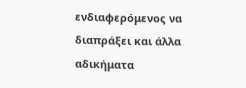ενδιαφερόμενος να διαπράξει και άλλα αδικήματα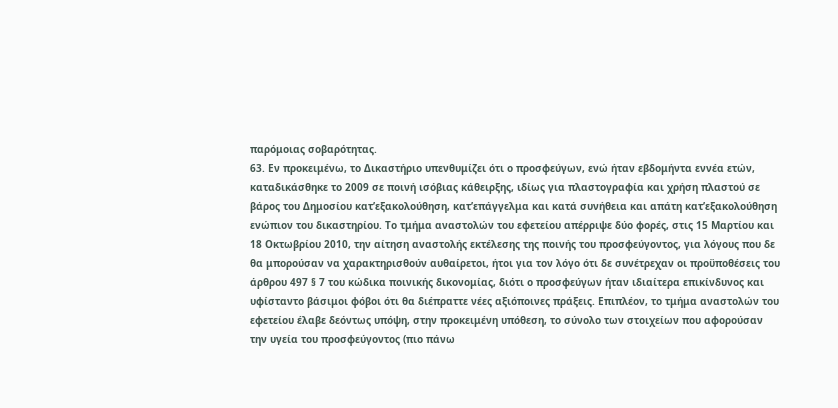παρόμοιας σοβαρότητας.
63. Εν προκειμένω, το Δικαστήριο υπενθυμίζει ότι ο προσφεύγων, ενώ ήταν εβδομήντα εννέα ετών, καταδικάσθηκε το 2009 σε ποινή ισόβιας κάθειρξης, ιδίως για πλαστογραφία και χρήση πλαστού σε βάρος του Δημοσίου κατ’εξακολούθηση, κατ’επάγγελμα και κατά συνήθεια και απάτη κατ’εξακολούθηση ενώπιον του δικαστηρίου. Το τμήμα αναστολών του εφετείου απέρριψε δύο φορές, στις 15 Μαρτίου και 18 Οκτωβρίου 2010, την αίτηση αναστολής εκτέλεσης της ποινής του προσφεύγοντος, για λόγους που δε θα μπορούσαν να χαρακτηρισθούν αυθαίρετοι, ήτοι για τον λόγο ότι δε συνέτρεχαν οι προϋποθέσεις του άρθρου 497 § 7 του κώδικα ποινικής δικονομίας, διότι ο προσφεύγων ήταν ιδιαίτερα επικίνδυνος και υφίσταντο βάσιμοι φόβοι ότι θα διέπραττε νέες αξιόποινες πράξεις. Επιπλέον, το τμήμα αναστολών του εφετείου έλαβε δεόντως υπόψη, στην προκειμένη υπόθεση, το σύνολο των στοιχείων που αφορούσαν την υγεία του προσφεύγοντος (πιο πάνω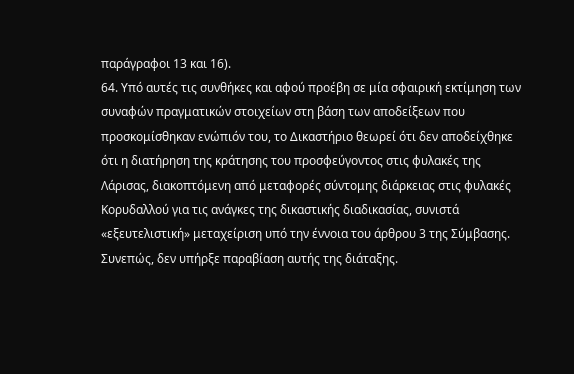παράγραφοι 13 και 16).
64. Υπό αυτές τις συνθήκες και αφού προέβη σε μία σφαιρική εκτίμηση των συναφών πραγματικών στοιχείων στη βάση των αποδείξεων που προσκομίσθηκαν ενώπιόν του, το Δικαστήριο θεωρεί ότι δεν αποδείχθηκε ότι η διατήρηση της κράτησης του προσφεύγοντος στις φυλακές της Λάρισας, διακοπτόμενη από μεταφορές σύντομης διάρκειας στις φυλακές Κορυδαλλού για τις ανάγκες της δικαστικής διαδικασίας, συνιστά «εξευτελιστική» μεταχείριση υπό την έννοια του άρθρου 3 της Σύμβασης. Συνεπώς, δεν υπήρξε παραβίαση αυτής της διάταξης.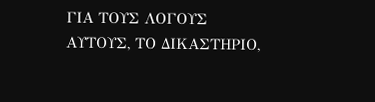ΓΙΑ ΤΟΥΣ ΛΟΓΟΥΣ ΑΥΤΟΥΣ, ΤΟ ΔΙΚΑΣΤΗΡΙΟ,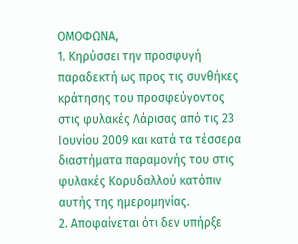ΟΜΟΦΩΝΑ,
1. Κηρύσσει την προσφυγή παραδεκτή ως προς τις συνθήκες κράτησης του προσφεύγοντος στις φυλακές Λάρισας από τις 23 Ιουνίου 2009 και κατά τα τέσσερα διαστήματα παραμονής του στις φυλακές Κορυδαλλού κατόπιν αυτής της ημερομηνίας.
2. Αποφαίνεται ότι δεν υπήρξε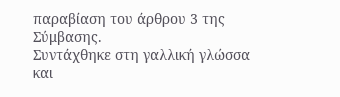παραβίαση του άρθρου 3 της Σύμβασης.
Συντάχθηκε στη γαλλική γλώσσα και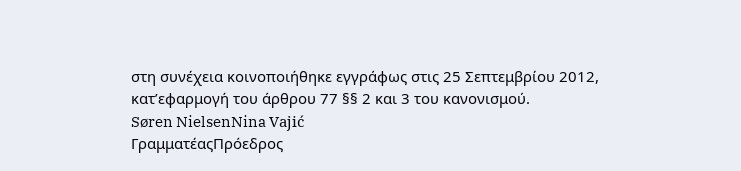στη συνέχεια κοινοποιήθηκε εγγράφως στις 25 Σεπτεμβρίου 2012, κατ’εφαρμογή του άρθρου 77 §§ 2 και 3 του κανονισμού.
Søren NielsenNina Vajić
ΓραμματέαςΠρόεδρος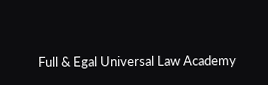Full & Egal Universal Law Academy